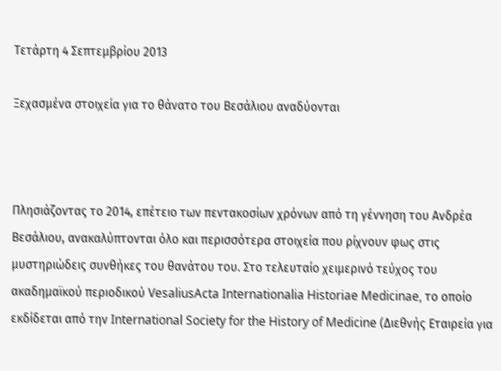Τετάρτη 4 Σεπτεμβρίου 2013

Ξεχασμένα στοιχεία για το θάνατο του Βεσάλιου αναδύονται



Πλησιάζοντας το 2014, επέτειο των πεντακοσίων χρόνων από τη γέννηση του Ανδρέα Βεσάλιου, ανακαλύπτονται όλο και περισσότερα στοιχεία που ρίχνουν φως στις μυστηριώδεις συνθήκες του θανάτου του. Στο τελευταίο χειμερινό τεύχος του ακαδημαϊκού περιοδικού VesaliusActa Internationalia Historiae Medicinae, το οποίο εκδίδεται από την International Society for the History of Medicine (Διεθνής Εταιρεία για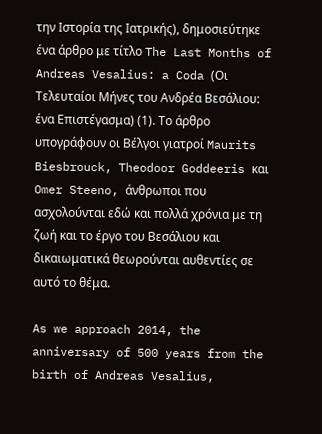την Ιστορία της Ιατρικής), δημοσιεύτηκε ένα άρθρο με τίτλο The Last Months of Andreas Vesalius: a Coda (Οι Τελευταίοι Μήνες του Ανδρέα Βεσάλιου: ένα Επιστέγασμα) (1). Το άρθρο υπογράφουν οι Βέλγοι γιατροί Maurits Biesbrouck, Theodoor Goddeeris και Omer Steeno, άνθρωποι που ασχολούνται εδώ και πολλά χρόνια με τη ζωή και το έργο του Βεσάλιου και δικαιωματικά θεωρούνται αυθεντίες σε αυτό το θέμα.

As we approach 2014, the anniversary of 500 years from the birth of Andreas Vesalius,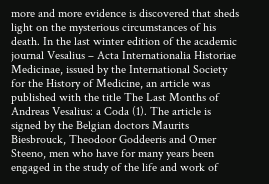more and more evidence is discovered that sheds light on the mysterious circumstances of his death. In the last winter edition of the academic journal Vesalius – Acta Internationalia Historiae Medicinae, issued by the International Society for the History of Medicine, an article was published with the title The Last Months of Andreas Vesalius: a Coda (1). The article is signed by the Belgian doctors Maurits Biesbrouck, Theodoor Goddeeris and Omer Steeno, men who have for many years been engaged in the study of the life and work of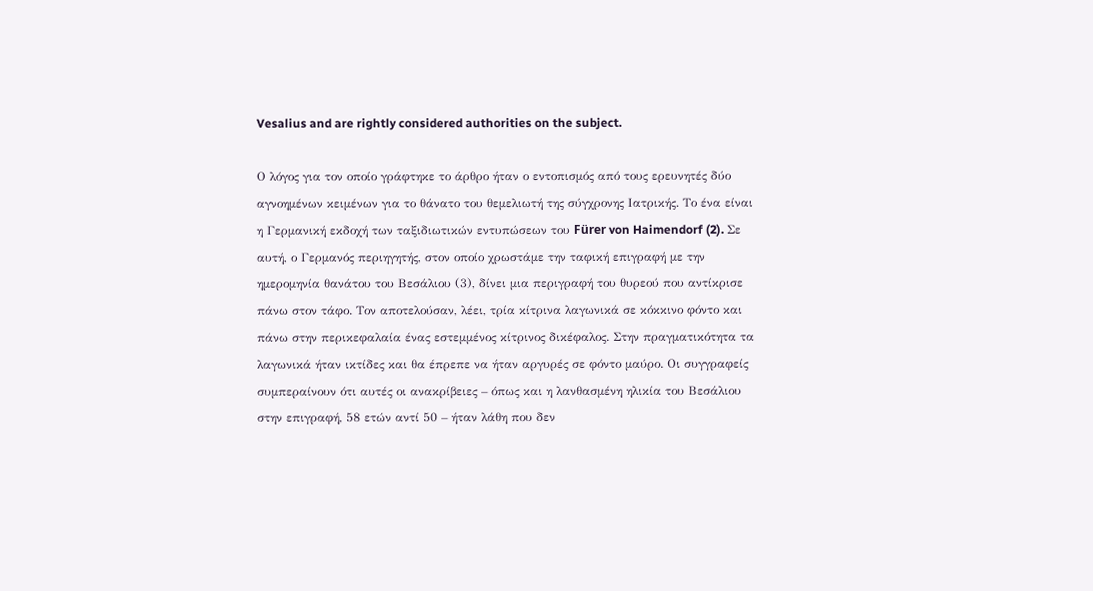Vesalius and are rightly considered authorities on the subject.

Ο λόγος για τον οποίο γράφτηκε το άρθρο ήταν ο εντοπισμός από τους ερευνητές δύο αγνοημένων κειμένων για το θάνατο του θεμελιωτή της σύγχρονης Ιατρικής. Το ένα είναι η Γερμανική εκδοχή των ταξιδιωτικών εντυπώσεων του Fürer von Haimendorf (2). Σε αυτή, ο Γερμανός περιηγητής, στον οποίο χρωστάμε την ταφική επιγραφή με την ημερομηνία θανάτου του Βεσάλιου (3), δίνει μια περιγραφή του θυρεού που αντίκρισε πάνω στον τάφο. Τον αποτελούσαν, λέει, τρία κίτρινα λαγωνικά σε κόκκινο φόντο και πάνω στην περικεφαλαία ένας εστεμμένος κίτρινος δικέφαλος. Στην πραγματικότητα τα λαγωνικά ήταν ικτίδες και θα έπρεπε να ήταν αργυρές σε φόντο μαύρο. Οι συγγραφείς συμπεραίνουν ότι αυτές οι ανακρίβειες – όπως και η λανθασμένη ηλικία του Βεσάλιου στην επιγραφή, 58 ετών αντί 50 – ήταν λάθη που δεν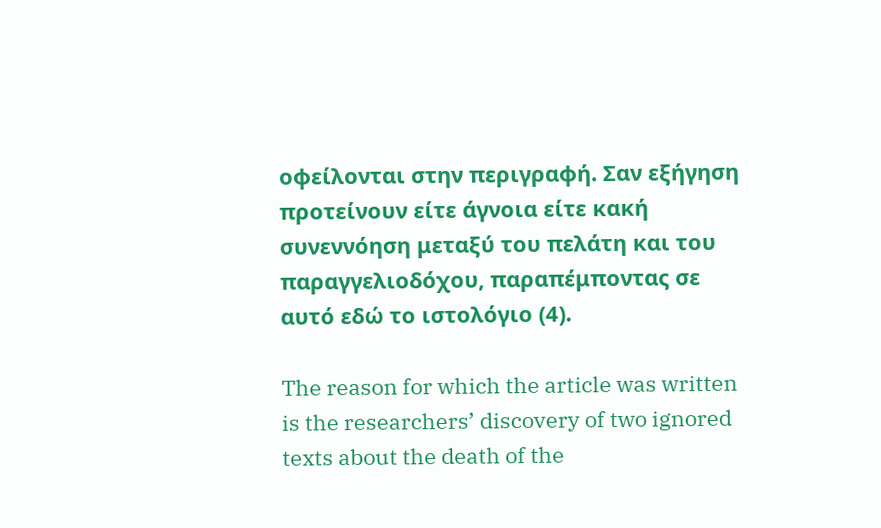οφείλονται στην περιγραφή. Σαν εξήγηση προτείνουν είτε άγνοια είτε κακή συνεννόηση μεταξύ του πελάτη και του παραγγελιοδόχου, παραπέμποντας σε αυτό εδώ το ιστολόγιο (4).

The reason for which the article was written is the researchers’ discovery of two ignored texts about the death of the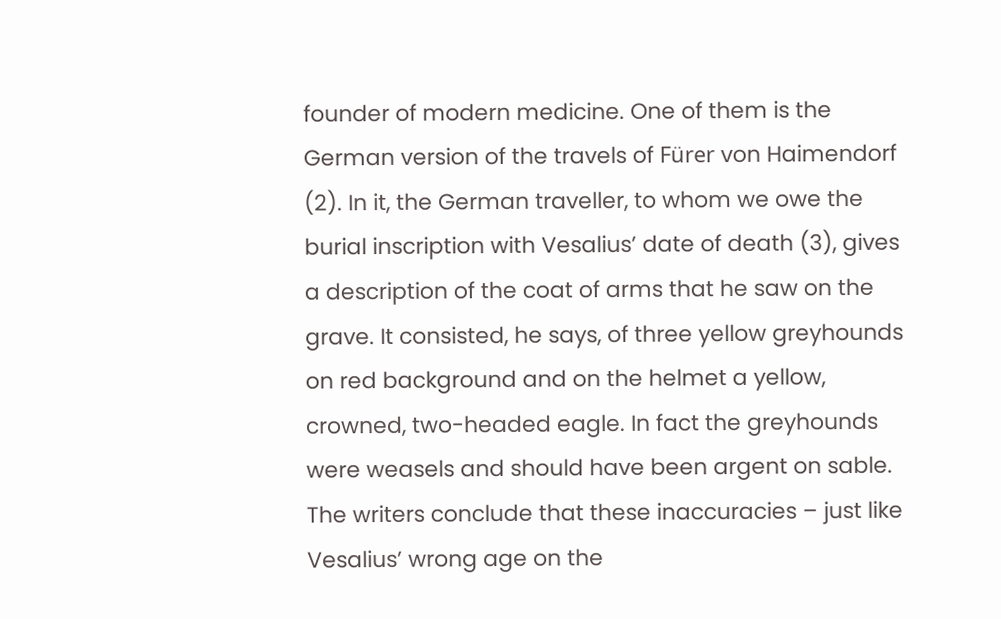founder of modern medicine. One of them is the German version of the travels of Fürer von Haimendorf (2). In it, the German traveller, to whom we owe the burial inscription with Vesalius’ date of death (3), gives a description of the coat of arms that he saw on the grave. It consisted, he says, of three yellow greyhounds on red background and on the helmet a yellow, crowned, two-headed eagle. In fact the greyhounds were weasels and should have been argent on sable. The writers conclude that these inaccuracies – just like Vesalius’ wrong age on the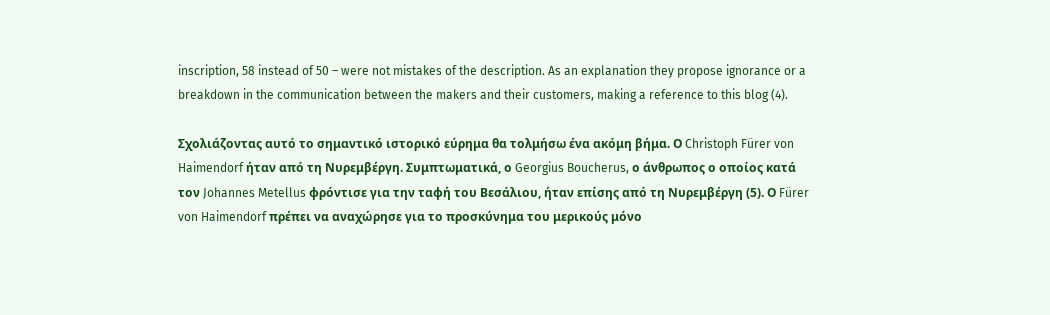inscription, 58 instead of 50 – were not mistakes of the description. As an explanation they propose ignorance or a breakdown in the communication between the makers and their customers, making a reference to this blog (4).

Σχολιάζοντας αυτό το σημαντικό ιστορικό εύρημα θα τολμήσω ένα ακόμη βήμα. Ο Christoph Fürer von Haimendorf ήταν από τη Νυρεμβέργη. Συμπτωματικά, ο Georgius Boucherus, ο άνθρωπος ο οποίος κατά τον Johannes Metellus φρόντισε για την ταφή του Βεσάλιου, ήταν επίσης από τη Νυρεμβέργη (5). Ο Fürer von Haimendorf πρέπει να αναχώρησε για το προσκύνημα του μερικούς μόνο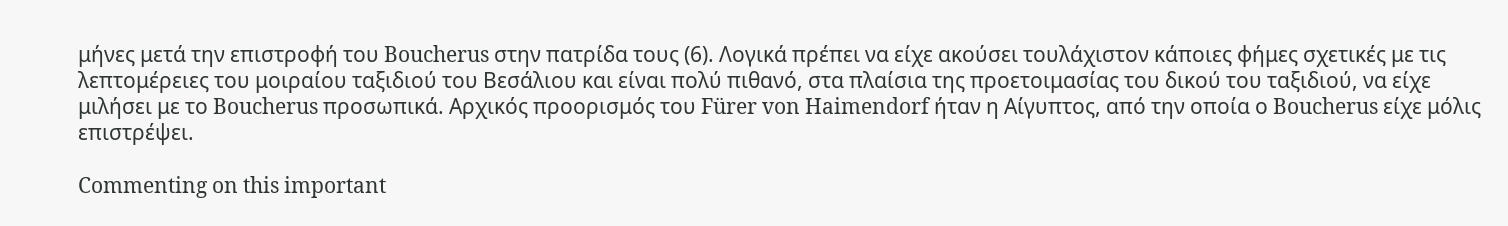μήνες μετά την επιστροφή του Boucherus στην πατρίδα τους (6). Λογικά πρέπει να είχε ακούσει τουλάχιστον κάποιες φήμες σχετικές με τις λεπτομέρειες του μοιραίου ταξιδιού του Βεσάλιου και είναι πολύ πιθανό, στα πλαίσια της προετοιμασίας του δικού του ταξιδιού, να είχε μιλήσει με το Boucherus προσωπικά. Αρχικός προορισμός του Fürer von Haimendorf ήταν η Αίγυπτος, από την οποία ο Boucherus είχε μόλις επιστρέψει.

Commenting on this important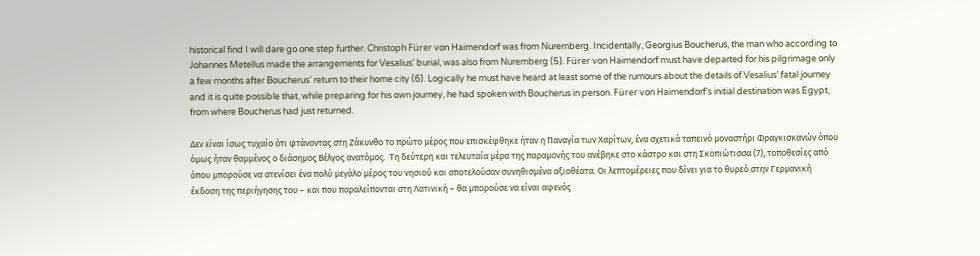historical find I will dare go one step further. Christoph Fürer von Haimendorf was from Nuremberg. Incidentally, Georgius Boucherus, the man who according to Johannes Metellus made the arrangements for Vesalius’ burial, was also from Nuremberg (5). Fürer von Haimendorf must have departed for his pilgrimage only a few months after Boucherus’ return to their home city (6). Logically he must have heard at least some of the rumours about the details of Vesalius’ fatal journey and it is quite possible that, while preparing for his own journey, he had spoken with Boucherus in person. Fürer von Haimendorf’s initial destination was Egypt, from where Boucherus had just returned.

Δεν είναι ίσως τυχαίο ότι φτάνοντας στη Ζάκυνθο το πρώτο μέρος που επισκέφθηκε ήταν η Παναγία των Χαρίτων, ένα σχετικά ταπεινό μοναστήρι Φραγκισκανών όπου όμως ήταν θαμμένος ο διάσημος Bέλγος ανατόμος.  Τη δεύτερη και τελευταία μέρα της παραμονής του ανέβηκε στο κάστρο και στη Σκοπιώτισσα (7), τοποθεσίες από όπου μπορούσε να ατενίσει ένα πολύ μεγάλο μέρος του νησιού και αποτελούσαν συνηθισμένα αξιοθέατα. Οι λεπτομέρειες που δίνει για το θυρεό στην Γερμανική έκδοση της περιήγησης του – και που παραλείπονται στη Λατινική – θα μπορούσε να είναι αφενός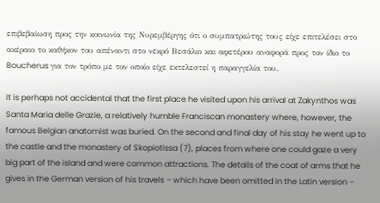επιβεβαίωση προς την κοινωνία της Νυρεμβέργης ότι ο συμπατριώτης τους είχε επιτελέσει στο ακέραιο το καθήκον του απέναντι στο νεκρό Βεσάλιο και αφετέρου αναφορά προς τον ίδιο το Boucherus για τον τρόπο με τον οποίο είχε εκτελεστεί η παραγγελία του.

It is perhaps not accidental that the first place he visited upon his arrival at Zakynthos was Santa Maria delle Grazie, a relatively humble Franciscan monastery where, however, the famous Belgian anatomist was buried. On the second and final day of his stay he went up to the castle and the monastery of Skopiotissa (7), places from where one could gaze a very big part of the island and were common attractions. The details of the coat of arms that he gives in the German version of his travels – which have been omitted in the Latin version –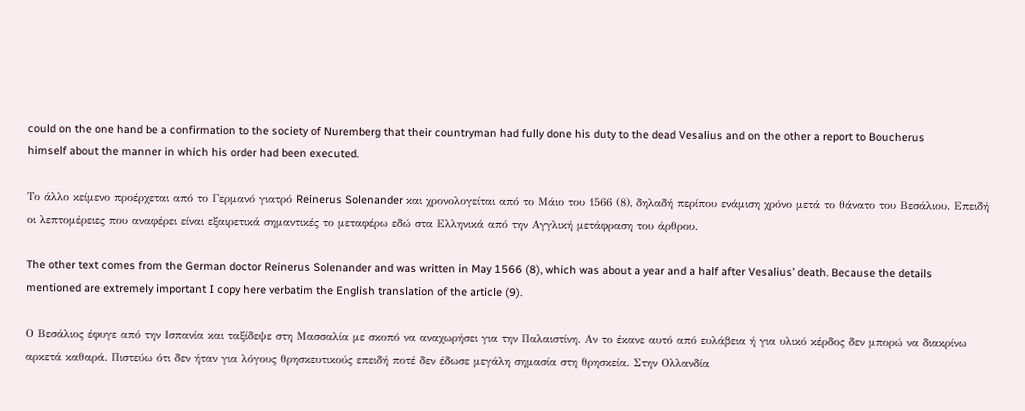could on the one hand be a confirmation to the society of Nuremberg that their countryman had fully done his duty to the dead Vesalius and on the other a report to Boucherus himself about the manner in which his order had been executed.

Το άλλο κείμενο προέρχεται από το Γερμανό γιατρό Reinerus Solenander και χρονολογείται από το Μάιο του 1566 (8), δηλαδή περίπου ενάμιση χρόνο μετά το θάνατο του Βεσάλιου. Επειδή οι λεπτομέρειες που αναφέρει είναι εξαιρετικά σημαντικές το μεταφέρω εδώ στα Ελληνικά από την Αγγλική μετάφραση του άρθρου.

The other text comes from the German doctor Reinerus Solenander and was written in May 1566 (8), which was about a year and a half after Vesalius’ death. Because the details mentioned are extremely important I copy here verbatim the English translation of the article (9).

Ο Βεσάλιος έφυγε από την Ισπανία και ταξίδεψε στη Μασσαλία με σκοπό να αναχωρήσει για την Παλαιστίνη. Αν το έκανε αυτό από ευλάβεια ή για υλικό κέρδος δεν μπορώ να διακρίνω αρκετά καθαρά. Πιστεύω ότι δεν ήταν για λόγους θρησκευτικούς επειδή ποτέ δεν έδωσε μεγάλη σημασία στη θρησκεία. Στην Ολλανδία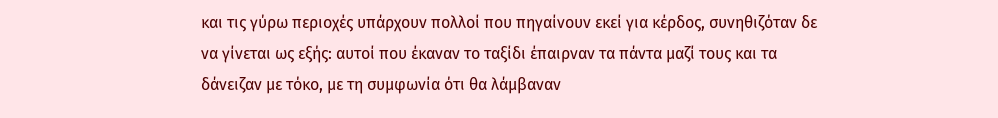και τις γύρω περιοχές υπάρχουν πολλοί που πηγαίνουν εκεί για κέρδος, συνηθιζόταν δε να γίνεται ως εξής: αυτοί που έκαναν το ταξίδι έπαιρναν τα πάντα μαζί τους και τα δάνειζαν με τόκο, με τη συμφωνία ότι θα λάμβαναν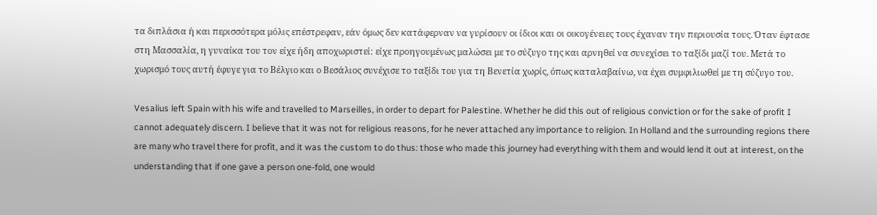τα διπλάσια ή και περισσότερα μόλις επέστρεφαν, εάν όμως δεν κατάφερναν να γυρίσουν οι ίδιοι και οι οικογένειες τους έχαναν την περιουσία τους. Όταν έφτασε στη Μασσαλία, η γυναίκα του τον είχε ήδη αποχωριστεί: είχε προηγουμένως μαλώσει με το σύζυγο της και αρνηθεί να συνεχίσει το ταξίδι μαζί του. Μετά το χωρισμό τους αυτή έφυγε για το Βέλγιο και ο Βεσάλιος συνέχισε το ταξίδι του για τη Βενετία χωρίς, όπως καταλαβαίνω, να έχει συμφιλιωθεί με τη σύζυγο του.

Vesalius left Spain with his wife and travelled to Marseilles, in order to depart for Palestine. Whether he did this out of religious conviction or for the sake of profit I cannot adequately discern. I believe that it was not for religious reasons, for he never attached any importance to religion. In Holland and the surrounding regions there are many who travel there for profit, and it was the custom to do thus: those who made this journey had everything with them and would lend it out at interest, on the understanding that if one gave a person one-fold, one would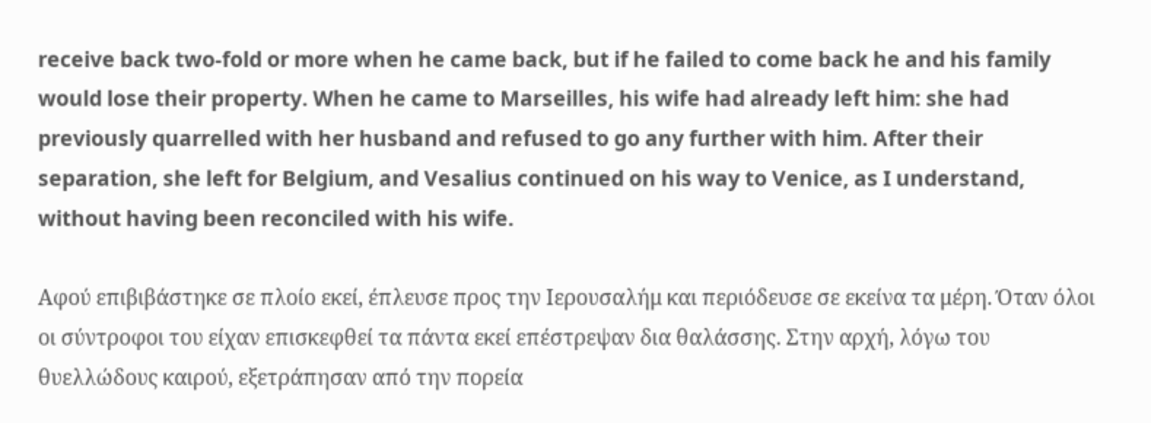receive back two-fold or more when he came back, but if he failed to come back he and his family would lose their property. When he came to Marseilles, his wife had already left him: she had previously quarrelled with her husband and refused to go any further with him. After their separation, she left for Belgium, and Vesalius continued on his way to Venice, as I understand, without having been reconciled with his wife.

Αφού επιβιβάστηκε σε πλοίο εκεί, έπλευσε προς την Ιερουσαλήμ και περιόδευσε σε εκείνα τα μέρη. Όταν όλοι οι σύντροφοι του είχαν επισκεφθεί τα πάντα εκεί επέστρεψαν δια θαλάσσης. Στην αρχή, λόγω του θυελλώδους καιρού, εξετράπησαν από την πορεία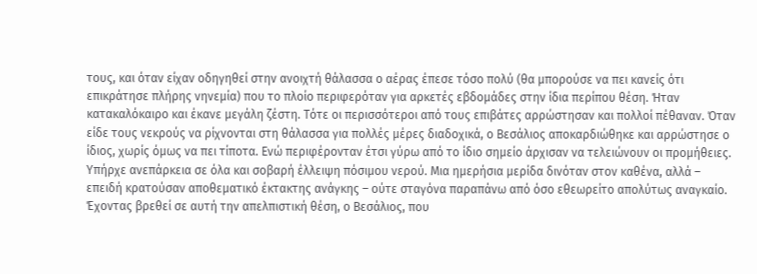τους, και όταν είχαν οδηγηθεί στην ανοιχτή θάλασσα ο αέρας έπεσε τόσο πολύ (θα μπορούσε να πει κανείς ότι επικράτησε πλήρης νηνεμία) που το πλοίο περιφερόταν για αρκετές εβδομάδες στην ίδια περίπου θέση. Ήταν κατακαλόκαιρο και έκανε μεγάλη ζέστη. Τότε οι περισσότεροι από τους επιβάτες αρρώστησαν και πολλοί πέθαναν. Όταν είδε τους νεκρούς να ρίχνονται στη θάλασσα για πολλές μέρες διαδοχικά, ο Βεσάλιος αποκαρδιώθηκε και αρρώστησε ο ίδιος, χωρίς όμως να πει τίποτα. Ενώ περιφέρονταν έτσι γύρω από το ίδιο σημείο άρχισαν να τελειώνουν οι προμήθειες. Υπήρχε ανεπάρκεια σε όλα και σοβαρή έλλειψη πόσιμου νερού. Μια ημερήσια μερίδα δινόταν στον καθένα, αλλά – επειδή κρατούσαν αποθεματικό έκτακτης ανάγκης – ούτε σταγόνα παραπάνω από όσο εθεωρείτο απολύτως αναγκαίο. Έχοντας βρεθεί σε αυτή την απελπιστική θέση, ο Βεσάλιος, που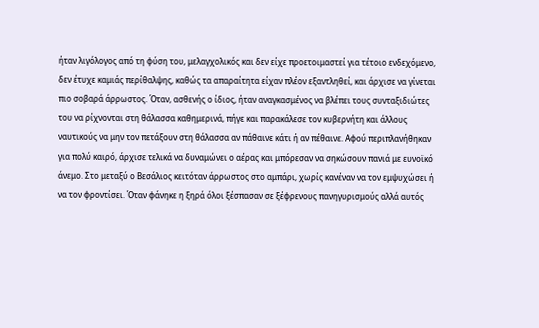ήταν λιγόλογος από τη φύση του, μελαγχολικός και δεν είχε προετοιμαστεί για τέτοιο ενδεχόμενο, δεν έτυχε καμιάς περίθαλψης, καθώς τα απαραίτητα είχαν πλέον εξαντληθεί, και άρχισε να γίνεται πιο σοβαρά άρρωστος. Όταν, ασθενής ο ίδιος, ήταν αναγκασμένος να βλέπει τους συνταξιδιώτες του να ρίχνονται στη θάλασσα καθημερινά, πήγε και παρακάλεσε τον κυβερνήτη και άλλους ναυτικούς να μην τον πετάξουν στη θάλασσα αν πάθαινε κάτι ή αν πέθαινε. Αφού περιπλανήθηκαν για πολύ καιρό, άρχισε τελικά να δυναμώνει ο αέρας και μπόρεσαν να σηκώσουν πανιά με ευνοϊκό άνεμο. Στο μεταξύ ο Βεσάλιος κειτόταν άρρωστος στο αμπάρι, χωρίς κανέναν να τον εμψυχώσει ή να τον φροντίσει. Όταν φάνηκε η ξηρά όλοι ξέσπασαν σε ξέφρενους πανηγυρισμούς αλλά αυτός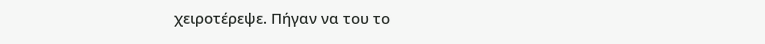χειροτέρεψε. Πήγαν να του το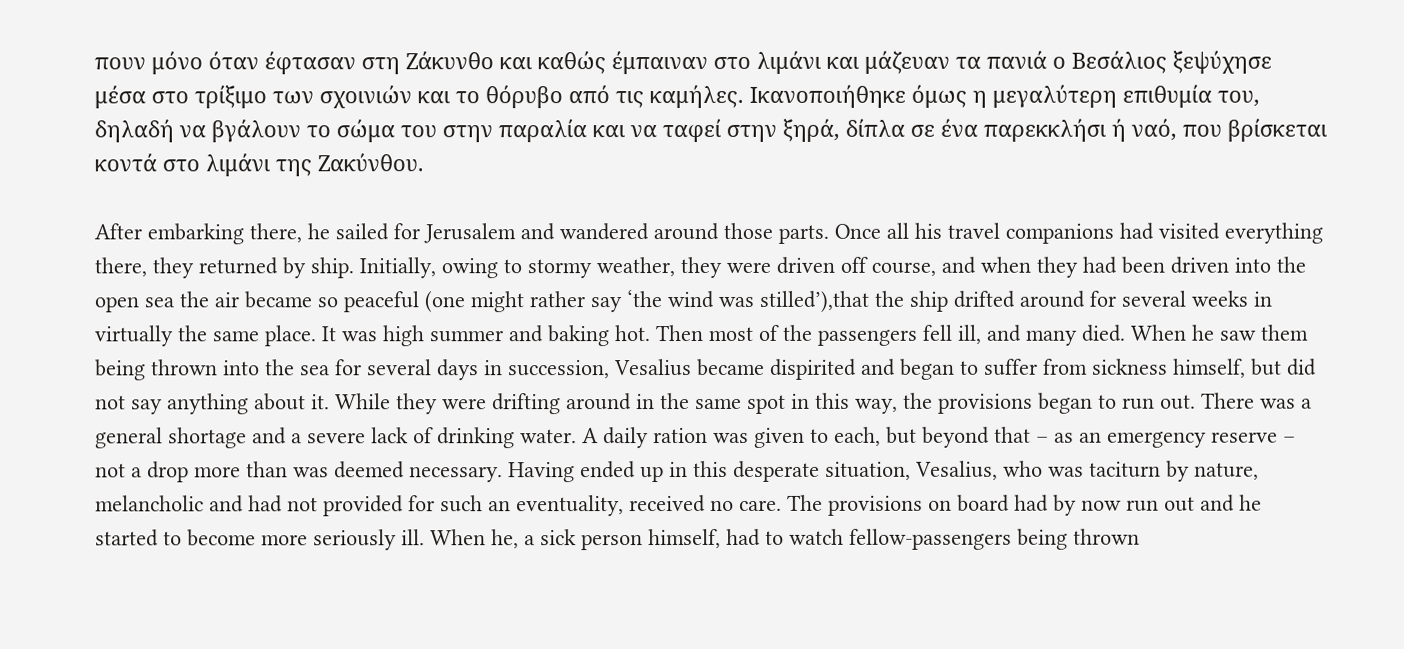πουν μόνο όταν έφτασαν στη Ζάκυνθο και καθώς έμπαιναν στο λιμάνι και μάζευαν τα πανιά ο Βεσάλιος ξεψύχησε μέσα στο τρίξιμο των σχοινιών και το θόρυβο από τις καμήλες. Ικανοποιήθηκε όμως η μεγαλύτερη επιθυμία του, δηλαδή να βγάλουν το σώμα του στην παραλία και να ταφεί στην ξηρά, δίπλα σε ένα παρεκκλήσι ή ναό, που βρίσκεται κοντά στο λιμάνι της Ζακύνθου.

After embarking there, he sailed for Jerusalem and wandered around those parts. Once all his travel companions had visited everything there, they returned by ship. Initially, owing to stormy weather, they were driven off course, and when they had been driven into the open sea the air became so peaceful (one might rather say ‘the wind was stilled’),that the ship drifted around for several weeks in virtually the same place. It was high summer and baking hot. Then most of the passengers fell ill, and many died. When he saw them being thrown into the sea for several days in succession, Vesalius became dispirited and began to suffer from sickness himself, but did not say anything about it. While they were drifting around in the same spot in this way, the provisions began to run out. There was a general shortage and a severe lack of drinking water. A daily ration was given to each, but beyond that – as an emergency reserve – not a drop more than was deemed necessary. Having ended up in this desperate situation, Vesalius, who was taciturn by nature, melancholic and had not provided for such an eventuality, received no care. The provisions on board had by now run out and he started to become more seriously ill. When he, a sick person himself, had to watch fellow-passengers being thrown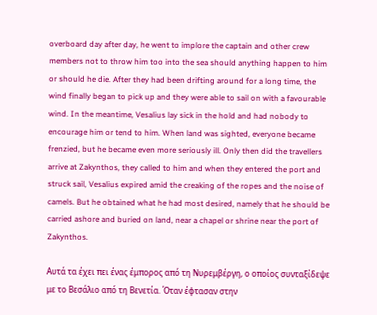overboard day after day, he went to implore the captain and other crew members not to throw him too into the sea should anything happen to him or should he die. After they had been drifting around for a long time, the wind finally began to pick up and they were able to sail on with a favourable wind. In the meantime, Vesalius lay sick in the hold and had nobody to encourage him or tend to him. When land was sighted, everyone became frenzied, but he became even more seriously ill. Only then did the travellers arrive at Zakynthos, they called to him and when they entered the port and struck sail, Vesalius expired amid the creaking of the ropes and the noise of camels. But he obtained what he had most desired, namely that he should be carried ashore and buried on land, near a chapel or shrine near the port of Zakynthos.

Αυτά τα έχει πει ένας έμπορος από τη Νυρεμβέργη, ο οποίος συνταξίδεψε με το Βεσάλιο από τη Βενετία. Όταν έφτασαν στην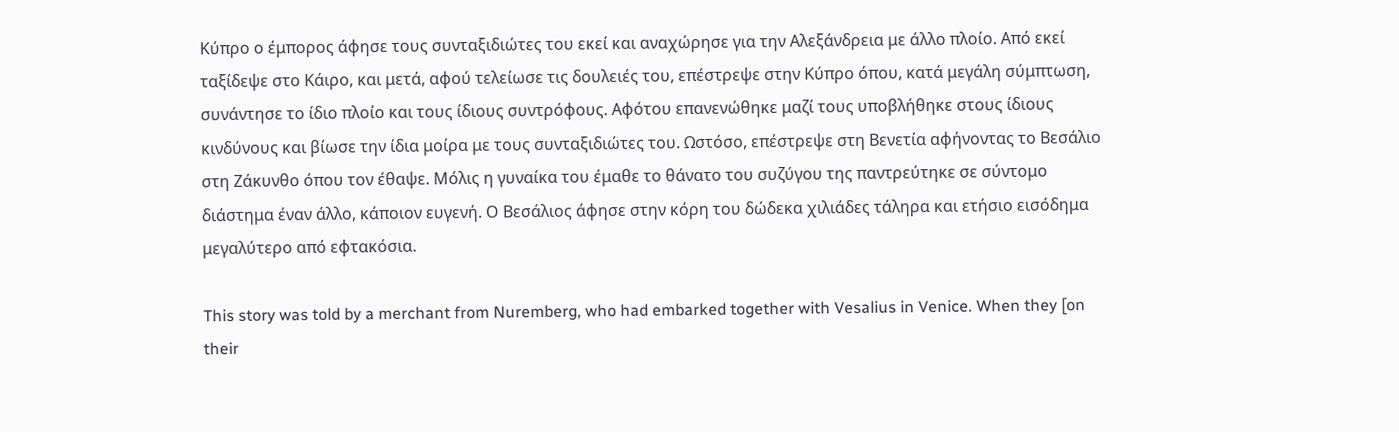Κύπρο ο έμπορος άφησε τους συνταξιδιώτες του εκεί και αναχώρησε για την Αλεξάνδρεια με άλλο πλοίο. Από εκεί ταξίδεψε στο Κάιρο, και μετά, αφού τελείωσε τις δουλειές του, επέστρεψε στην Κύπρο όπου, κατά μεγάλη σύμπτωση, συνάντησε το ίδιο πλοίο και τους ίδιους συντρόφους. Αφότου επανενώθηκε μαζί τους υποβλήθηκε στους ίδιους κινδύνους και βίωσε την ίδια μοίρα με τους συνταξιδιώτες του. Ωστόσο, επέστρεψε στη Βενετία αφήνοντας το Βεσάλιο στη Ζάκυνθο όπου τον έθαψε. Μόλις η γυναίκα του έμαθε το θάνατο του συζύγου της παντρεύτηκε σε σύντομο διάστημα έναν άλλο, κάποιον ευγενή. Ο Βεσάλιος άφησε στην κόρη του δώδεκα χιλιάδες τάληρα και ετήσιο εισόδημα μεγαλύτερο από εφτακόσια.

This story was told by a merchant from Nuremberg, who had embarked together with Vesalius in Venice. When they [on their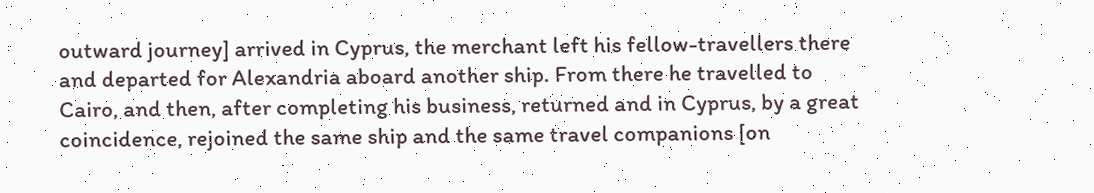outward journey] arrived in Cyprus, the merchant left his fellow-travellers there and departed for Alexandria aboard another ship. From there he travelled to Cairo, and then, after completing his business, returned and in Cyprus, by a great coincidence, rejoined the same ship and the same travel companions [on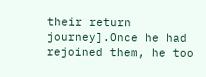their return journey].Once he had rejoined them, he too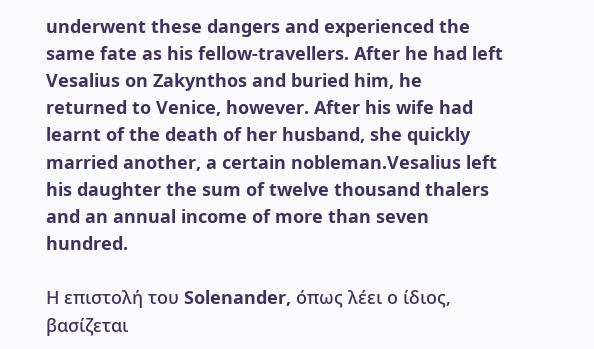underwent these dangers and experienced the same fate as his fellow-travellers. After he had left Vesalius on Zakynthos and buried him, he returned to Venice, however. After his wife had learnt of the death of her husband, she quickly married another, a certain nobleman.Vesalius left his daughter the sum of twelve thousand thalers and an annual income of more than seven hundred.

Η επιστολή του Solenander, όπως λέει ο ίδιος, βασίζεται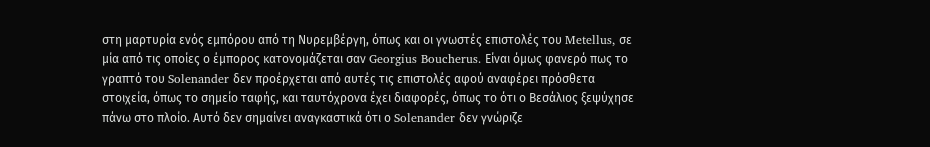στη μαρτυρία ενός εμπόρου από τη Νυρεμβέργη, όπως και οι γνωστές επιστολές του Metellus, σε μία από τις οποίες ο έμπορος κατονομάζεται σαν Georgius Boucherus. Είναι όμως φανερό πως το γραπτό του Solenander δεν προέρχεται από αυτές τις επιστολές αφού αναφέρει πρόσθετα στοιχεία, όπως το σημείο ταφής, και ταυτόχρονα έχει διαφορές, όπως το ότι ο Βεσάλιος ξεψύχησε πάνω στο πλοίο. Αυτό δεν σημαίνει αναγκαστικά ότι ο Solenander δεν γνώριζε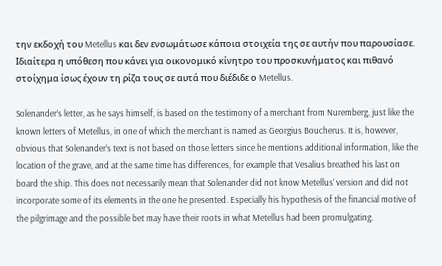την εκδοχή του Metellus και δεν ενσωμάτωσε κάποια στοιχεία της σε αυτήν που παρουσίασε. Ιδιαίτερα η υπόθεση που κάνει για οικονομικό κίνητρο του προσκυνήματος και πιθανό στοίχημα ίσως έχουν τη ρίζα τους σε αυτά που διέδιδε ο Metellus.

Solenander’s letter, as he says himself, is based on the testimony of a merchant from Nuremberg, just like the known letters of Metellus, in one of which the merchant is named as Georgius Boucherus. It is, however, obvious that Solenander’s text is not based on those letters since he mentions additional information, like the location of the grave, and at the same time has differences, for example that Vesalius breathed his last on board the ship. This does not necessarily mean that Solenander did not know Metellus’ version and did not incorporate some of its elements in the one he presented. Especially his hypothesis of the financial motive of the pilgrimage and the possible bet may have their roots in what Metellus had been promulgating.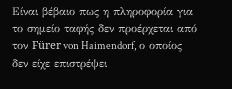Είναι βέβαιο πως η πληροφορία για το σημείο ταφής δεν προέρχεται από τον Fürer von Haimendorf, ο οποίος δεν είχε επιστρέψει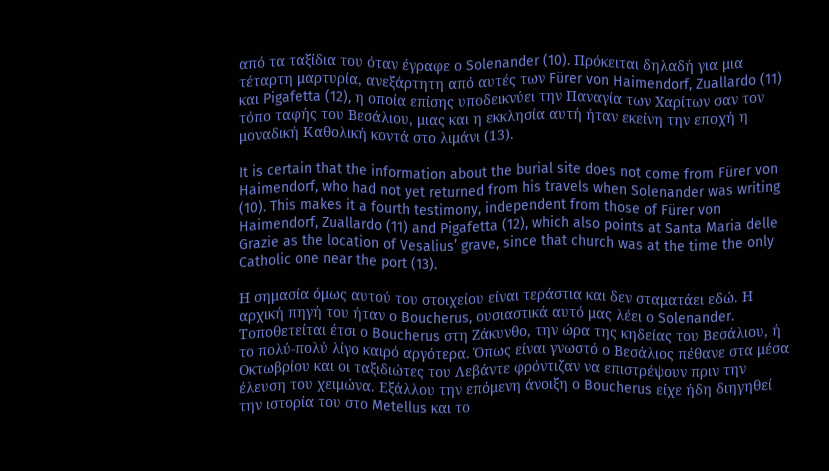από τα ταξίδια του όταν έγραφε ο Solenander (10). Πρόκειται δηλαδή για μια τέταρτη μαρτυρία, ανεξάρτητη από αυτές των Fürer von Haimendorf, Zuallardo (11) και Pigafetta (12), η οποία επίσης υποδεικνύει την Παναγία των Χαρίτων σαν τον τόπο ταφής του Βεσάλιου, μιας και η εκκλησία αυτή ήταν εκείνη την εποχή η μοναδική Καθολική κοντά στο λιμάνι (13).

It is certain that the information about the burial site does not come from Fürer von Haimendorf, who had not yet returned from his travels when Solenander was writing (10). This makes it a fourth testimony, independent from those of Fürer von Haimendorf, Zuallardo (11) and Pigafetta (12), which also points at Santa Maria delle Grazie as the location of Vesalius’ grave, since that church was at the time the only Catholic one near the port (13).

Η σημασία όμως αυτού του στοιχείου είναι τεράστια και δεν σταματάει εδώ. Η αρχική πηγή του ήταν ο Boucherus, ουσιαστικά αυτό μας λέει ο Solenander. Τοποθετείται έτσι ο Boucherus στη Ζάκυνθο, την ώρα της κηδείας του Βεσάλιου, ή το πολύ-πολύ λίγο καιρό αργότερα. Όπως είναι γνωστό ο Βεσάλιος πέθανε στα μέσα Οκτωβρίου και οι ταξιδιώτες του Λεβάντε φρόντιζαν να επιστρέψουν πριν την έλευση του χειμώνα. Εξάλλου την επόμενη άνοιξη ο Boucherus είχε ήδη διηγηθεί την ιστορία του στο Metellus και το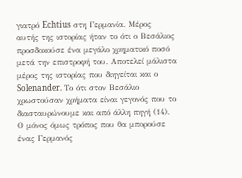γιατρό Echtius στη Γερμανία. Μέρος αυτής της ιστορίας ήταν το ότι ο Βεσάλιος προσδοκούσε ένα μεγάλο χρηματικό ποσό μετά την επιστροφή του. Αποτελεί μάλιστα μέρος της ιστορίας που διηγείται και ο Solenander. Το ότι στον Βεσάλιο χρωστούσαν χρήματα είναι γεγονός που το διασταυρώνουμε και από άλλη πηγή (14). Ο μόνος όμως τρόπος που θα μπορούσε ένας Γερμανός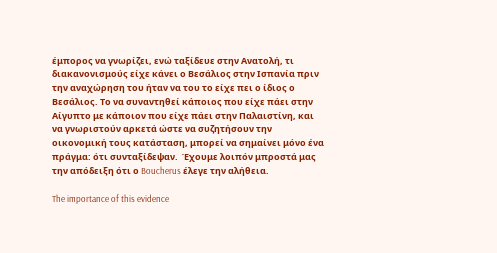έμπορος να γνωρίζει, ενώ ταξίδευε στην Ανατολή, τι διακανονισμούς είχε κάνει ο Βεσάλιος στην Ισπανία πριν την αναχώρηση του ήταν να του το είχε πει ο ίδιος ο Βεσάλιος. Το να συναντηθεί κάποιος που είχε πάει στην Αίγυπτο με κάποιον που είχε πάει στην Παλαιστίνη, και να γνωριστούν αρκετά ώστε να συζητήσουν την οικονομική τους κατάσταση, μπορεί να σημαίνει μόνο ένα πράγμα: ότι συνταξίδεψαν.  Έχουμε λοιπόν μπροστά μας την απόδειξη ότι ο Boucherus έλεγε την αλήθεια.

The importance of this evidence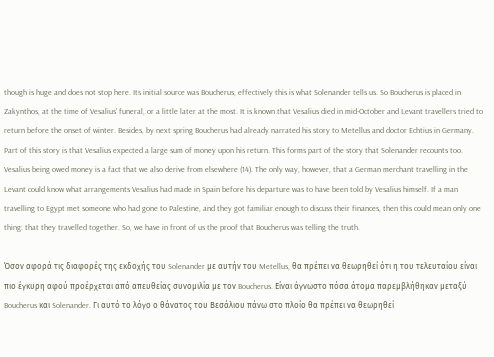though is huge and does not stop here. Its initial source was Boucherus, effectively this is what Solenander tells us. So Boucherus is placed in Zakynthos, at the time of Vesalius’ funeral, or a little later at the most. It is known that Vesalius died in mid-October and Levant travellers tried to return before the onset of winter. Besides, by next spring Boucherus had already narrated his story to Metellus and doctor Echtius in Germany. Part of this story is that Vesalius expected a large sum of money upon his return. This forms part of the story that Solenander recounts too. Vesalius being owed money is a fact that we also derive from elsewhere (14). The only way, however, that a German merchant travelling in the Levant could know what arrangements Vesalius had made in Spain before his departure was to have been told by Vesalius himself. If a man travelling to Egypt met someone who had gone to Palestine, and they got familiar enough to discuss their finances, then this could mean only one thing: that they travelled together. So, we have in front of us the proof that Boucherus was telling the truth.

Όσον αφορά τις διαφορές της εκδοχής του Solenander με αυτήν του Metellus, θα πρέπει να θεωρηθεί ότι η του τελευταίου είναι πιο έγκυρη αφού προέρχεται από απευθείας συνομιλία με τον Boucherus. Είναι άγνωστο πόσα άτομα παρεμβλήθηκαν μεταξύ Boucherus και Solenander. Γι αυτό το λόγο ο θάνατος του Βεσάλιου πάνω στο πλοίο θα πρέπει να θεωρηθεί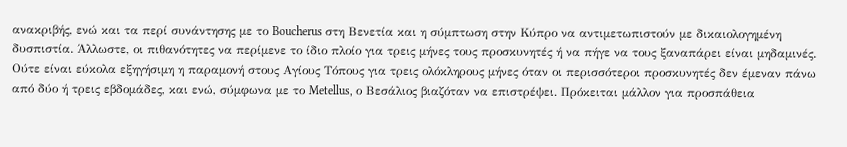ανακριβής, ενώ και τα περί συνάντησης με το Boucherus στη Βενετία και η σύμπτωση στην Κύπρο να αντιμετωπιστούν με δικαιολογημένη δυσπιστία. Άλλωστε, οι πιθανότητες να περίμενε το ίδιο πλοίο για τρεις μήνες τους προσκυνητές ή να πήγε να τους ξαναπάρει είναι μηδαμινές. Ούτε είναι εύκολα εξηγήσιμη η παραμονή στους Αγίους Τόπους για τρεις ολόκληρους μήνες όταν οι περισσότεροι προσκυνητές δεν έμεναν πάνω από δύο ή τρεις εβδομάδες, και ενώ, σύμφωνα με το Metellus, ο Βεσάλιος βιαζόταν να επιστρέψει. Πρόκειται μάλλον για προσπάθεια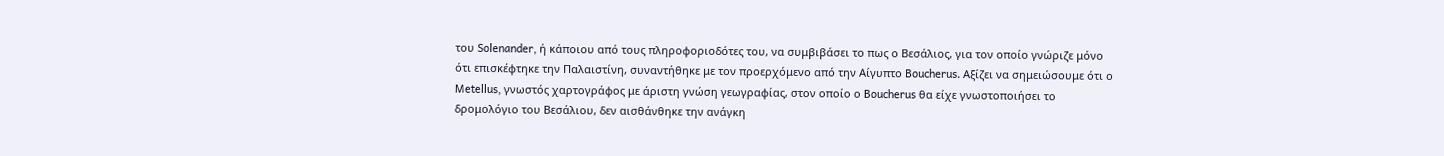του Solenander, ή κάποιου από τους πληροφοριοδότες του, να συμβιβάσει το πως ο Βεσάλιος, για τον οποίο γνώριζε μόνο ότι επισκέφτηκε την Παλαιστίνη, συναντήθηκε με τον προερχόμενο από την Αίγυπτο Boucherus. Αξίζει να σημειώσουμε ότι ο Metellus, γνωστός χαρτογράφος με άριστη γνώση γεωγραφίας, στον οποίο ο Boucherus θα είχε γνωστοποιήσει το δρομολόγιο του Βεσάλιου, δεν αισθάνθηκε την ανάγκη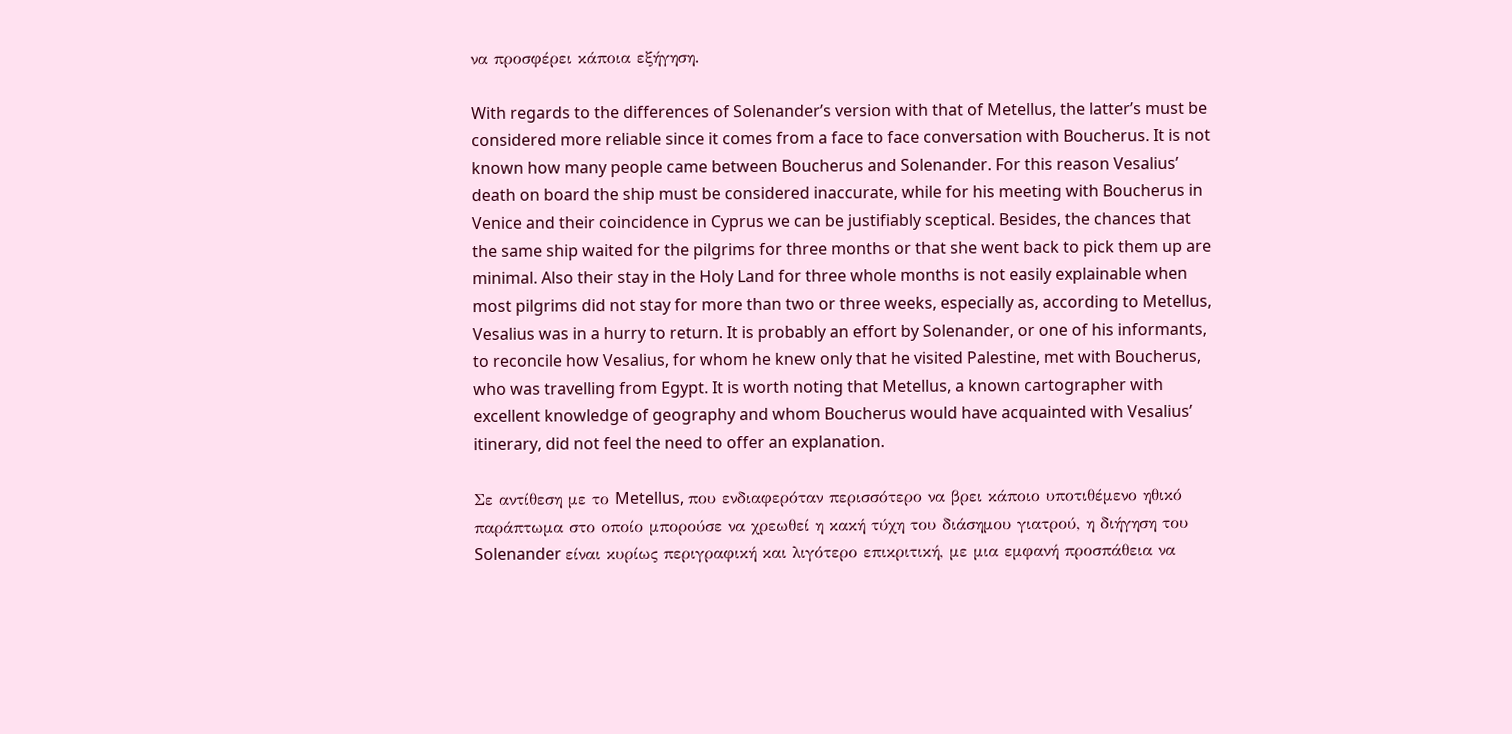να προσφέρει κάποια εξήγηση.

With regards to the differences of Solenander’s version with that of Metellus, the latter’s must be considered more reliable since it comes from a face to face conversation with Boucherus. It is not known how many people came between Boucherus and Solenander. For this reason Vesalius’ death on board the ship must be considered inaccurate, while for his meeting with Boucherus in Venice and their coincidence in Cyprus we can be justifiably sceptical. Besides, the chances that the same ship waited for the pilgrims for three months or that she went back to pick them up are minimal. Also their stay in the Holy Land for three whole months is not easily explainable when most pilgrims did not stay for more than two or three weeks, especially as, according to Metellus, Vesalius was in a hurry to return. It is probably an effort by Solenander, or one of his informants, to reconcile how Vesalius, for whom he knew only that he visited Palestine, met with Boucherus, who was travelling from Egypt. It is worth noting that Metellus, a known cartographer with excellent knowledge of geography and whom Boucherus would have acquainted with Vesalius’ itinerary, did not feel the need to offer an explanation.

Σε αντίθεση με το Metellus, που ενδιαφερόταν περισσότερο να βρει κάποιο υποτιθέμενο ηθικό παράπτωμα στο οποίο μπορούσε να χρεωθεί η κακή τύχη του διάσημου γιατρού, η διήγηση του Solenander είναι κυρίως περιγραφική και λιγότερο επικριτική, με μια εμφανή προσπάθεια να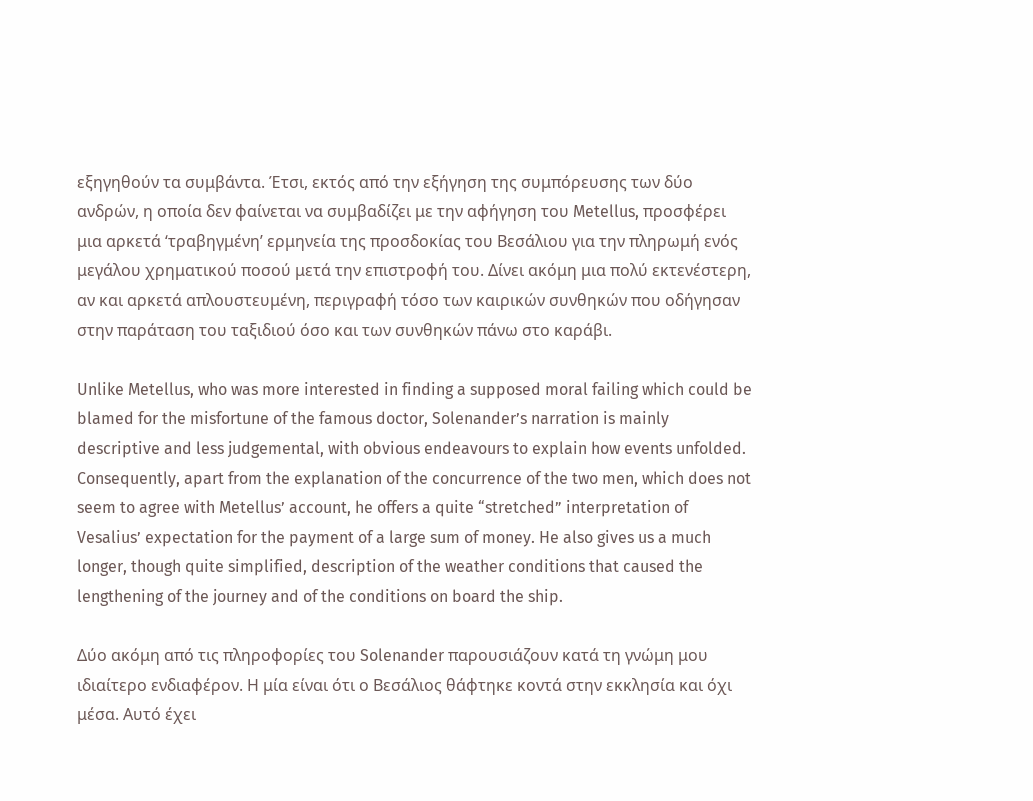εξηγηθούν τα συμβάντα. Έτσι, εκτός από την εξήγηση της συμπόρευσης των δύο ανδρών, η οποία δεν φαίνεται να συμβαδίζει με την αφήγηση του Metellus, προσφέρει μια αρκετά ‘τραβηγμένη’ ερμηνεία της προσδοκίας του Βεσάλιου για την πληρωμή ενός μεγάλου χρηματικού ποσού μετά την επιστροφή του. Δίνει ακόμη μια πολύ εκτενέστερη, αν και αρκετά απλουστευμένη, περιγραφή τόσο των καιρικών συνθηκών που οδήγησαν στην παράταση του ταξιδιού όσο και των συνθηκών πάνω στο καράβι.

Unlike Metellus, who was more interested in finding a supposed moral failing which could be blamed for the misfortune of the famous doctor, Solenander’s narration is mainly descriptive and less judgemental, with obvious endeavours to explain how events unfolded. Consequently, apart from the explanation of the concurrence of the two men, which does not seem to agree with Metellus’ account, he offers a quite “stretched” interpretation of Vesalius’ expectation for the payment of a large sum of money. He also gives us a much longer, though quite simplified, description of the weather conditions that caused the lengthening of the journey and of the conditions on board the ship.

Δύο ακόμη από τις πληροφορίες του Solenander παρουσιάζουν κατά τη γνώμη μου ιδιαίτερο ενδιαφέρον. Η μία είναι ότι ο Βεσάλιος θάφτηκε κοντά στην εκκλησία και όχι μέσα. Αυτό έχει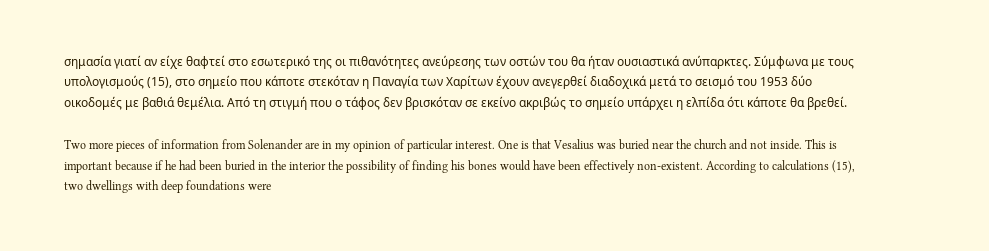σημασία γιατί αν είχε θαφτεί στο εσωτερικό της οι πιθανότητες ανεύρεσης των οστών του θα ήταν ουσιαστικά ανύπαρκτες. Σύμφωνα με τους υπολογισμούς (15), στο σημείο που κάποτε στεκόταν η Παναγία των Χαρίτων έχουν ανεγερθεί διαδοχικά μετά το σεισμό του 1953 δύο οικοδομές με βαθιά θεμέλια. Από τη στιγμή που ο τάφος δεν βρισκόταν σε εκείνο ακριβώς το σημείο υπάρχει η ελπίδα ότι κάποτε θα βρεθεί.

Two more pieces of information from Solenander are in my opinion of particular interest. One is that Vesalius was buried near the church and not inside. This is important because if he had been buried in the interior the possibility of finding his bones would have been effectively non-existent. According to calculations (15), two dwellings with deep foundations were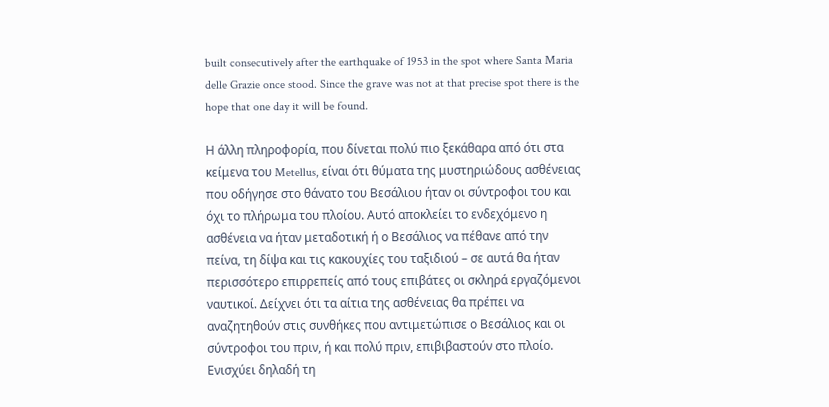built consecutively after the earthquake of 1953 in the spot where Santa Maria delle Grazie once stood. Since the grave was not at that precise spot there is the hope that one day it will be found.

Η άλλη πληροφορία, που δίνεται πολύ πιο ξεκάθαρα από ότι στα κείμενα του Metellus, είναι ότι θύματα της μυστηριώδους ασθένειας που οδήγησε στο θάνατο του Βεσάλιου ήταν οι σύντροφοι του και όχι το πλήρωμα του πλοίου. Αυτό αποκλείει το ενδεχόμενο η ασθένεια να ήταν μεταδοτική ή ο Βεσάλιος να πέθανε από την πείνα, τη δίψα και τις κακουχίες του ταξιδιού – σε αυτά θα ήταν περισσότερο επιρρεπείς από τους επιβάτες οι σκληρά εργαζόμενοι ναυτικοί. Δείχνει ότι τα αίτια της ασθένειας θα πρέπει να αναζητηθούν στις συνθήκες που αντιμετώπισε ο Βεσάλιος και οι σύντροφοι του πριν, ή και πολύ πριν, επιβιβαστούν στο πλοίο. Ενισχύει δηλαδή τη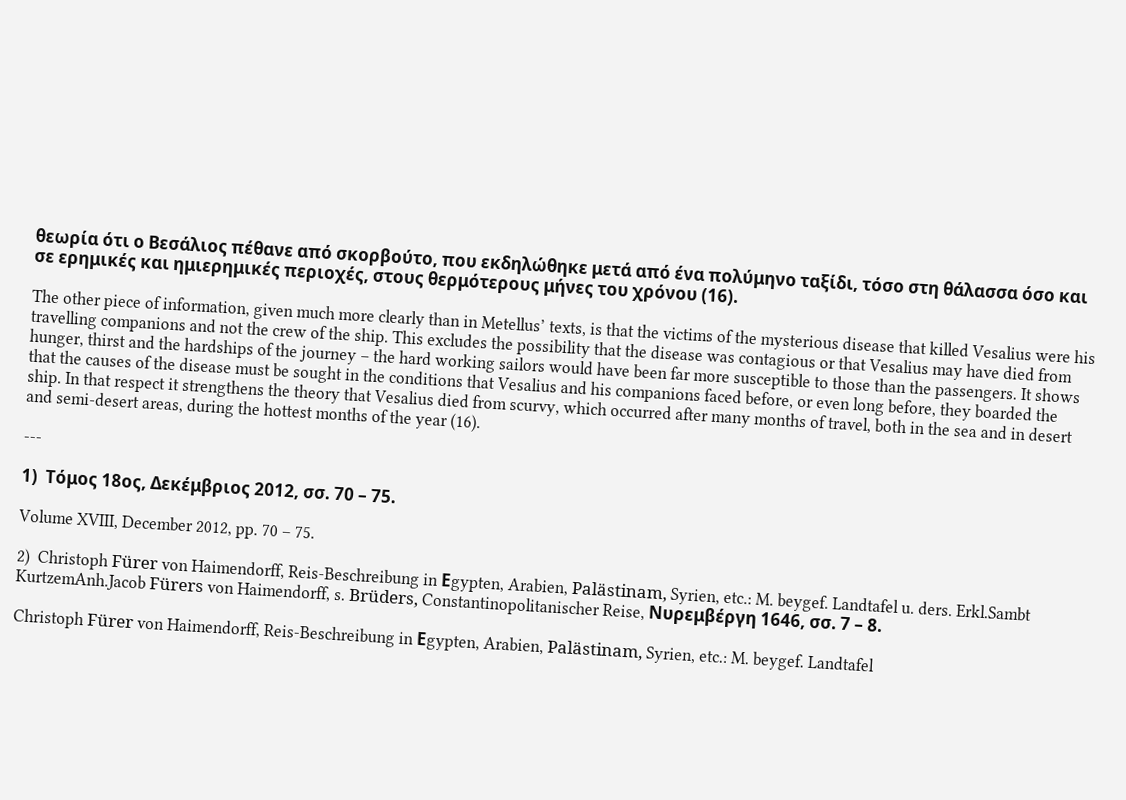θεωρία ότι ο Βεσάλιος πέθανε από σκορβούτο, που εκδηλώθηκε μετά από ένα πολύμηνο ταξίδι, τόσο στη θάλασσα όσο και σε ερημικές και ημιερημικές περιοχές, στους θερμότερους μήνες του χρόνου (16).

The other piece of information, given much more clearly than in Metellus’ texts, is that the victims of the mysterious disease that killed Vesalius were his travelling companions and not the crew of the ship. This excludes the possibility that the disease was contagious or that Vesalius may have died from hunger, thirst and the hardships of the journey – the hard working sailors would have been far more susceptible to those than the passengers. It shows that the causes of the disease must be sought in the conditions that Vesalius and his companions faced before, or even long before, they boarded the ship. In that respect it strengthens the theory that Vesalius died from scurvy, which occurred after many months of travel, both in the sea and in desert and semi-desert areas, during the hottest months of the year (16).

---

1)  Τόμος 18ος, Δεκέμβριος 2012, σσ. 70 – 75.

Volume XVIII, December 2012, pp. 70 – 75.

2)  Christoph Fürer von Haimendorff, Reis-Beschreibung in Εgypten, Arabien, Palästinam, Syrien, etc.: M. beygef. Landtafel u. ders. Erkl.Sambt KurtzemAnh.Jacob Fürers von Haimendorff, s. Brüders, Constantinopolitanischer Reise, Νυρεμβέργη 1646, σσ. 7 – 8.

Christoph Fürer von Haimendorff, Reis-Beschreibung in Εgypten, Arabien, Palästinam, Syrien, etc.: M. beygef. Landtafel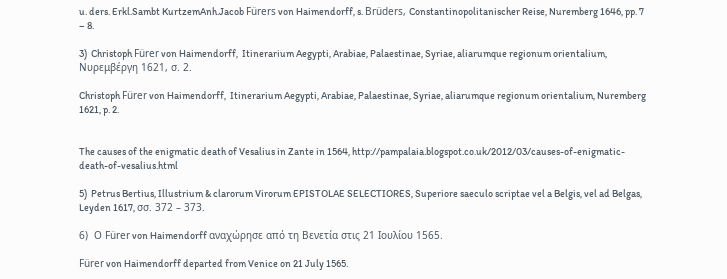u. ders. Erkl.Sambt KurtzemAnh.Jacob Fürers von Haimendorff, s. Brüders, Constantinopolitanischer Reise, Nuremberg 1646, pp. 7 – 8.

3)  Christoph Fürer von Haimendorff,  Itinerarium Aegypti, Arabiae, Palaestinae, Syriae, aliarumque regionum orientalium, Νυρεμβέργη 1621, σ. 2.

Christoph Fürer von Haimendorff,  Itinerarium Aegypti, Arabiae, Palaestinae, Syriae, aliarumque regionum orientalium, Nuremberg 1621, p. 2.


The causes of the enigmatic death of Vesalius in Zante in 1564, http://pampalaia.blogspot.co.uk/2012/03/causes-of-enigmatic-death-of-vesalius.html

5)  Petrus Bertius, Illustrium & clarorum Virorum EPISTOLAE SELECTIORES, Superiore saeculo scriptae vel a Belgis, vel ad Belgas, Leyden 1617, σσ. 372 – 373.

6)  Ο Fürer von Haimendorff αναχώρησε από τη Βενετία στις 21 Ιουλίου 1565.

Fürer von Haimendorff departed from Venice on 21 July 1565.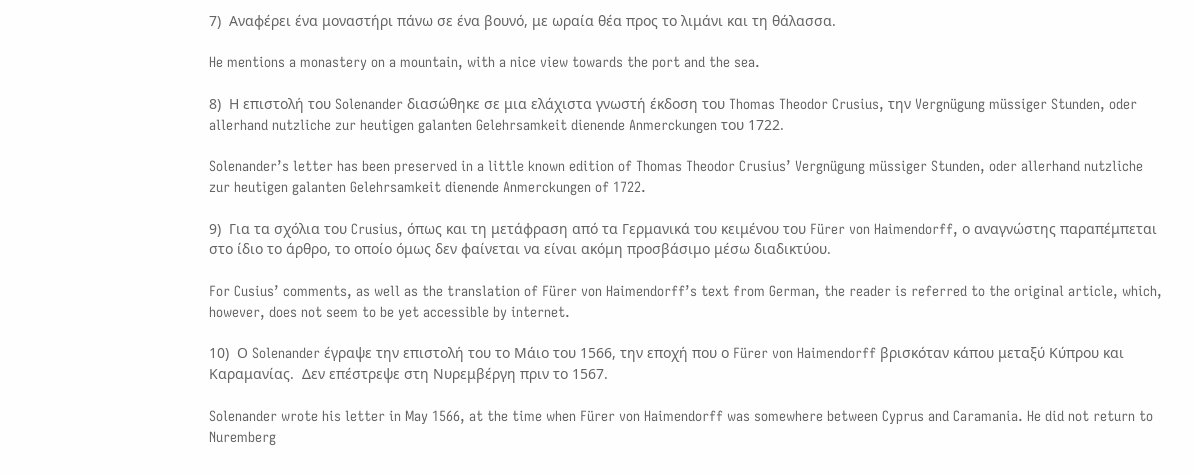7)  Αναφέρει ένα μοναστήρι πάνω σε ένα βουνό, με ωραία θέα προς το λιμάνι και τη θάλασσα.

He mentions a monastery on a mountain, with a nice view towards the port and the sea.

8)  Η επιστολή του Solenander διασώθηκε σε μια ελάχιστα γνωστή έκδοση του Thomas Theodor Crusius, την Vergnügung müssiger Stunden, oder allerhand nutzliche zur heutigen galanten Gelehrsamkeit dienende Anmerckungen του 1722.

Solenander’s letter has been preserved in a little known edition of Thomas Theodor Crusius’ Vergnügung müssiger Stunden, oder allerhand nutzliche zur heutigen galanten Gelehrsamkeit dienende Anmerckungen of 1722.

9)  Για τα σχόλια του Crusius, όπως και τη μετάφραση από τα Γερμανικά του κειμένου του Fürer von Haimendorff, ο αναγνώστης παραπέμπεται στο ίδιο το άρθρο, το οποίο όμως δεν φαίνεται να είναι ακόμη προσβάσιμο μέσω διαδικτύου.

For Cusius’ comments, as well as the translation of Fürer von Haimendorff’s text from German, the reader is referred to the original article, which, however, does not seem to be yet accessible by internet.

10)  Ο Solenander έγραψε την επιστολή του το Μάιο του 1566, την εποχή που ο Fürer von Haimendorff βρισκόταν κάπου μεταξύ Κύπρου και Καραμανίας.  Δεν επέστρεψε στη Νυρεμβέργη πριν το 1567.

Solenander wrote his letter in May 1566, at the time when Fürer von Haimendorff was somewhere between Cyprus and Caramania. He did not return to Nuremberg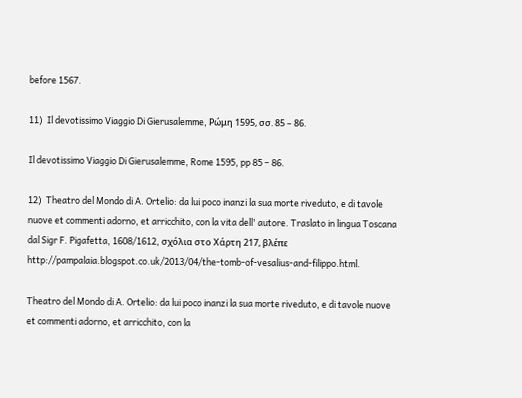before 1567.

11)  Il devotissimo Viaggio Di Gierusalemme, Ρώμη 1595, σσ. 85 – 86.

Il devotissimo Viaggio Di Gierusalemme, Rome 1595, pp 85 – 86.

12)  Theatro del Mondo di A. Ortelio: da lui poco inanzi la sua morte riveduto, e di tavole nuove et commenti adorno, et arricchito, con la vita dell' autore. Traslato in lingua Toscana dal Sigr F. Pigafetta, 1608/1612, σχόλια στο Χάρτη 217, βλέπε http://pampalaia.blogspot.co.uk/2013/04/the-tomb-of-vesalius-and-filippo.html.

Theatro del Mondo di A. Ortelio: da lui poco inanzi la sua morte riveduto, e di tavole nuove et commenti adorno, et arricchito, con la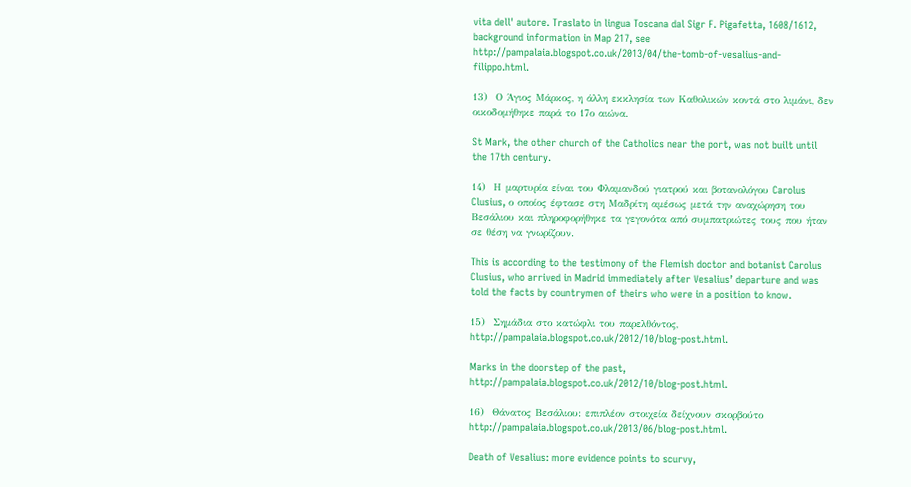vita dell' autore. Traslato in lingua Toscana dal Sigr F. Pigafetta, 1608/1612, background information in Map 217, see http://pampalaia.blogspot.co.uk/2013/04/the-tomb-of-vesalius-and-filippo.html.

13)  Ο Άγιος Μάρκος, η άλλη εκκλησία των Καθολικών κοντά στο λιμάνι, δεν οικοδομήθηκε παρά το 17ο αιώνα.

St Mark, the other church of the Catholics near the port, was not built until the 17th century.

14)  Η μαρτυρία είναι του Φλαμανδού γιατρού και βοτανολόγου Carolus Clusius, ο οποίος έφτασε στη Μαδρίτη αμέσως μετά την αναχώρηση του Βεσάλιου και πληροφορήθηκε τα γεγονότα από συμπατριώτες τους που ήταν σε θέση να γνωρίζουν.

This is according to the testimony of the Flemish doctor and botanist Carolus Clusius, who arrived in Madrid immediately after Vesalius’ departure and was told the facts by countrymen of theirs who were in a position to know.

15)  Σημάδια στο κατώφλι του παρελθόντος, http://pampalaia.blogspot.co.uk/2012/10/blog-post.html.

Marks in the doorstep of the past, http://pampalaia.blogspot.co.uk/2012/10/blog-post.html.

16)  Θάνατος Βεσάλιου: επιπλέον στοιχεία δείχνουν σκορβούτο http://pampalaia.blogspot.co.uk/2013/06/blog-post.html.

Death of Vesalius: more evidence points to scurvy,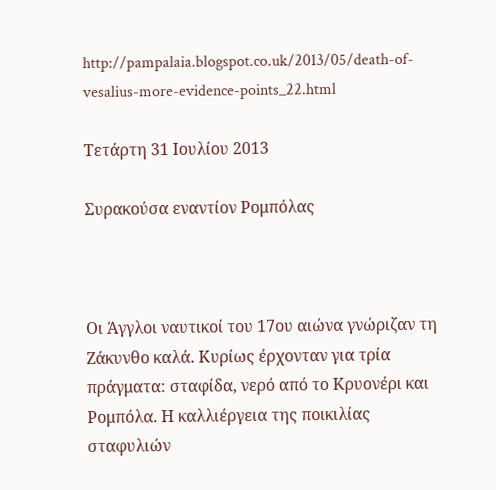http://pampalaia.blogspot.co.uk/2013/05/death-of-vesalius-more-evidence-points_22.html

Τετάρτη 31 Ιουλίου 2013

Συρακούσα εναντίον Ρομπόλας



Οι Άγγλοι ναυτικοί του 17ου αιώνα γνώριζαν τη Ζάκυνθο καλά. Κυρίως έρχονταν για τρία πράγματα: σταφίδα, νερό από το Κρυονέρι και Ρομπόλα. Η καλλιέργεια της ποικιλίας σταφυλιών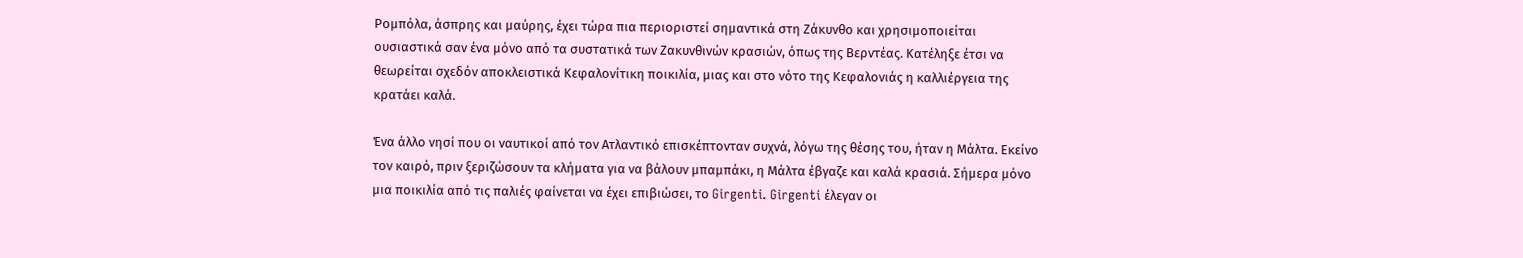Ρομπόλα, άσπρης και μαύρης, έχει τώρα πια περιοριστεί σημαντικά στη Ζάκυνθο και χρησιμοποιείται ουσιαστικά σαν ένα μόνο από τα συστατικά των Ζακυνθινών κρασιών, όπως της Βερντέας. Κατέληξε έτσι να θεωρείται σχεδόν αποκλειστικά Κεφαλονίτικη ποικιλία, μιας και στο νότο της Κεφαλονιάς η καλλιέργεια της κρατάει καλά.

Ένα άλλο νησί που οι ναυτικοί από τον Ατλαντικό επισκέπτονταν συχνά, λόγω της θέσης του, ήταν η Μάλτα. Εκείνο τον καιρό, πριν ξεριζώσουν τα κλήματα για να βάλουν μπαμπάκι, η Μάλτα έβγαζε και καλά κρασιά. Σήμερα μόνο μια ποικιλία από τις παλιές φαίνεται να έχει επιβιώσει, το Girgenti. Girgenti έλεγαν οι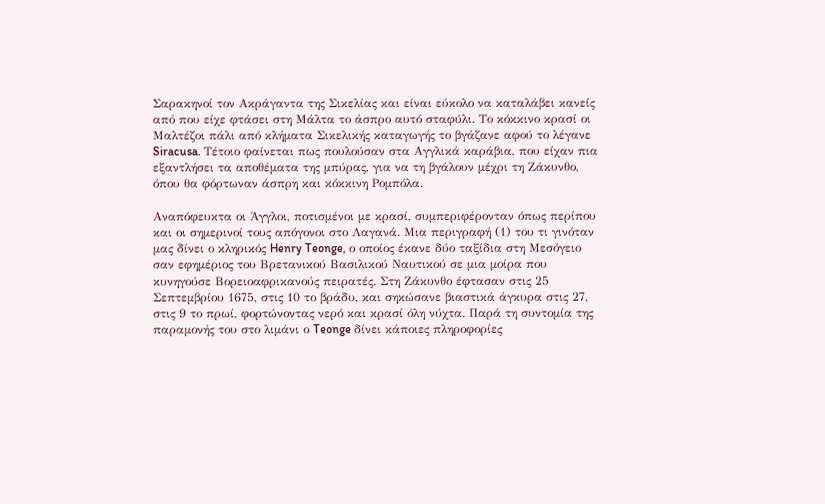Σαρακηνοί τον Ακράγαντα της Σικελίας και είναι εύκολο να καταλάβει κανείς από που είχε φτάσει στη Μάλτα το άσπρο αυτό σταφύλι. Το κόκκινο κρασί οι Μαλτέζοι πάλι από κλήματα Σικελικής καταγωγής το βγάζανε αφού το λέγανε Siracusa. Τέτοιο φαίνεται πως πουλούσαν στα Αγγλικά καράβια, που είχαν πια εξαντλήσει τα αποθέματα της μπύρας, για να τη βγάλουν μέχρι τη Ζάκυνθο, όπου θα φόρτωναν άσπρη και κόκκινη Ρομπόλα.

Αναπόφευκτα οι Άγγλοι, ποτισμένοι με κρασί, συμπεριφέρονταν όπως περίπου και οι σημερινοί τους απόγονοι στο Λαγανά. Μια περιγραφή (1) του τι γινόταν μας δίνει ο κληρικός Henry Teonge, ο οποίος έκανε δύο ταξίδια στη Μεσόγειο σαν εφημέριος του Βρετανικού Βασιλικού Ναυτικού σε μια μοίρα που κυνηγούσε Βορειοαφρικανούς πειρατές. Στη Ζάκυνθο έφτασαν στις 25 Σεπτεμβρίου 1675, στις 10 το βράδυ, και σηκώσανε βιαστικά άγκυρα στις 27, στις 9 το πρωί, φορτώνοντας νερό και κρασί όλη νύχτα. Παρά τη συντομία της παραμονής του στο λιμάνι ο Teonge δίνει κάποιες πληροφορίες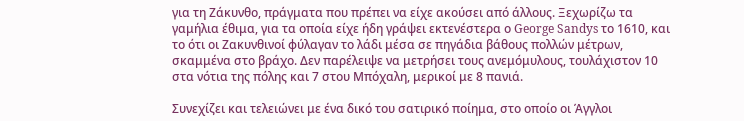για τη Ζάκυνθο, πράγματα που πρέπει να είχε ακούσει από άλλους. Ξεχωρίζω τα γαμήλια έθιμα, για τα οποία είχε ήδη γράψει εκτενέστερα ο George Sandys το 1610, και το ότι οι Ζακυνθινοί φύλαγαν το λάδι μέσα σε πηγάδια βάθους πολλών μέτρων, σκαμμένα στο βράχο. Δεν παρέλειψε να μετρήσει τους ανεμόμυλους, τουλάχιστον 10 στα νότια της πόλης και 7 στου Μπόχαλη, μερικοί με 8 πανιά.

Συνεχίζει και τελειώνει με ένα δικό του σατιρικό ποίημα, στο οποίο οι Άγγλοι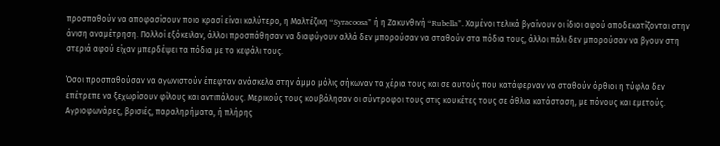προσπαθούν να αποφασίσουν ποιο κρασί είναι καλύτερο, η Μαλτέζικη “Syracoosa” ή η Ζακυνθινή “Rubella”. Χαμένοι τελικά βγαίνουν οι ίδιοι αφού αποδεκατίζονται στην άνιση αναμέτρηση. Πολλοί εξόκειλαν, άλλοι προσπάθησαν να διαφύγουν αλλά δεν μπορούσαν να σταθούν στα πόδια τους, άλλοι πάλι δεν μπορούσαν να βγουν στη στεριά αφού είχαν μπερδέψει τα πόδια με το κεφάλι τους.

Όσοι προσπαθούσαν να αγωνιστούν έπεφταν ανάσκελα στην άμμο μόλις σήκωναν τα χέρια τους και σε αυτούς που κατάφερναν να σταθούν όρθιοι η τύφλα δεν επέτρεπε να ξεχωρίσουν φίλους και αντιπάλους. Μερικούς τους κουβάλησαν οι σύντροφοι τους στις κουκέτες τους σε άθλια κατάσταση, με πόνους και εμετούς. Αγριοφωνάρες, βρισιές, παραληρήματα, ή πλήρης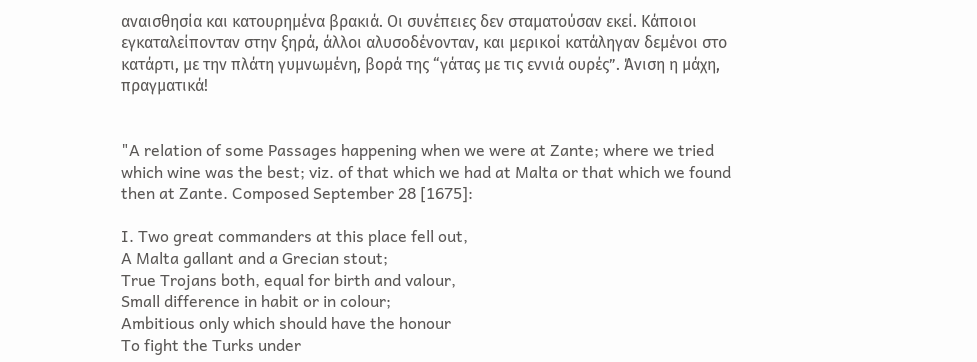αναισθησία και κατουρημένα βρακιά. Οι συνέπειες δεν σταματούσαν εκεί. Κάποιοι εγκαταλείπονταν στην ξηρά, άλλοι αλυσοδένονταν, και μερικοί κατάληγαν δεμένοι στο κατάρτι, με την πλάτη γυμνωμένη, βορά της “γάτας με τις εννιά ουρές”. Άνιση η μάχη, πραγματικά!


"A relation of some Passages happening when we were at Zante; where we tried which wine was the best; viz. of that which we had at Malta or that which we found then at Zante. Composed September 28 [1675]:

I. Two great commanders at this place fell out,
A Malta gallant and a Grecian stout;
True Trojans both, equal for birth and valour,
Small difference in habit or in colour;
Ambitious only which should have the honour
To fight the Turks under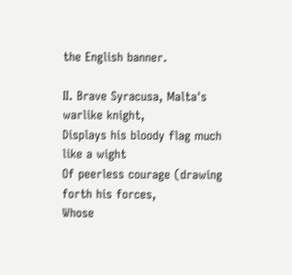the English banner.

II. Brave Syracusa, Malta's warlike knight,
Displays his bloody flag much like a wight
Of peerless courage (drawing forth his forces,
Whose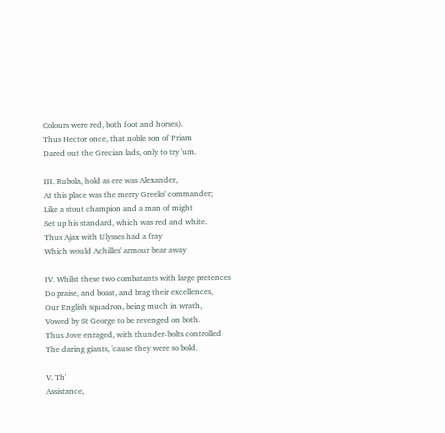Colours were red, both foot and horses).
Thus Hector once, that noble son of Priam
Dared out the Grecian lads, only to try 'um.

III. Rubola, hold as ere was Alexander,
At this place was the merry Greeks' commander;
Like a stout champion and a man of might
Set up his standard, which was red and white.
Thus Ajax with Ulysses had a fray
Which would Achilles' armour bear away

IV. Whilst these two combatants with large pretences
Do praise, and boast, and brag their excellences,
Our English squadron, being much in wrath,
Vowed by St George to be revenged on both.
Thus Jove enraged, with thunder-bolts controlled
The daring giants, 'cause they were so bold.

V. Th'
Assistance,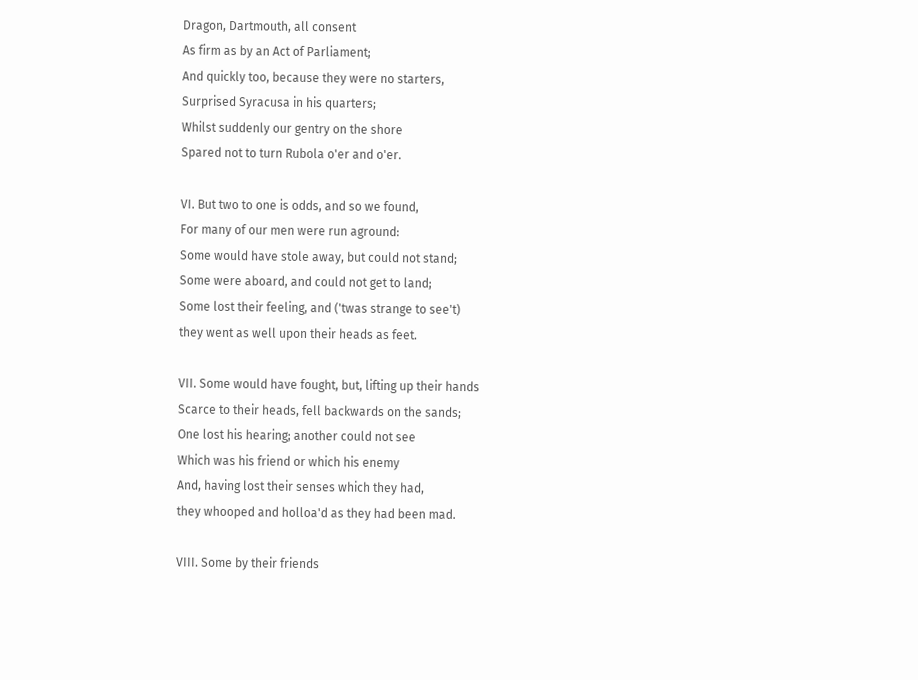Dragon, Dartmouth, all consent
As firm as by an Act of Parliament;
And quickly too, because they were no starters,
Surprised Syracusa in his quarters;
Whilst suddenly our gentry on the shore
Spared not to turn Rubola o'er and o'er.

VI. But two to one is odds, and so we found,
For many of our men were run aground:
Some would have stole away, but could not stand;
Some were aboard, and could not get to land;
Some lost their feeling, and ('twas strange to see't)
they went as well upon their heads as feet.

VII. Some would have fought, but, lifting up their hands
Scarce to their heads, fell backwards on the sands;
One lost his hearing; another could not see
Which was his friend or which his enemy
And, having lost their senses which they had,
they whooped and holloa'd as they had been mad.

VIII. Some by their friends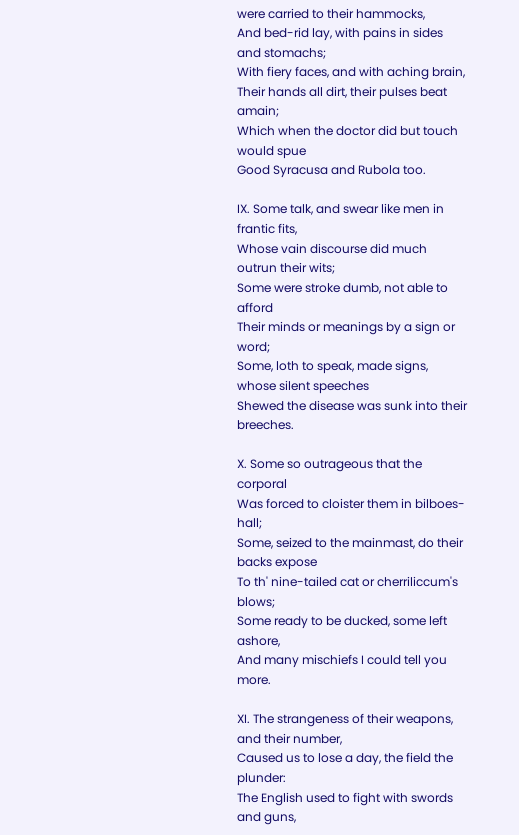were carried to their hammocks,
And bed-rid lay, with pains in sides and stomachs;
With fiery faces, and with aching brain,
Their hands all dirt, their pulses beat amain;
Which when the doctor did but touch would spue
Good Syracusa and Rubola too.

IX. Some talk, and swear like men in frantic fits,
Whose vain discourse did much outrun their wits;
Some were stroke dumb, not able to afford
Their minds or meanings by a sign or word;
Some, loth to speak, made signs, whose silent speeches
Shewed the disease was sunk into their breeches.

X. Some so outrageous that the corporal
Was forced to cloister them in bilboes-hall;
Some, seized to the mainmast, do their backs expose
To th' nine-tailed cat or cherriliccum's blows;
Some ready to be ducked, some left ashore,
And many mischiefs I could tell you more.

XI. The strangeness of their weapons, and their number,
Caused us to lose a day, the field the plunder:
The English used to fight with swords and guns,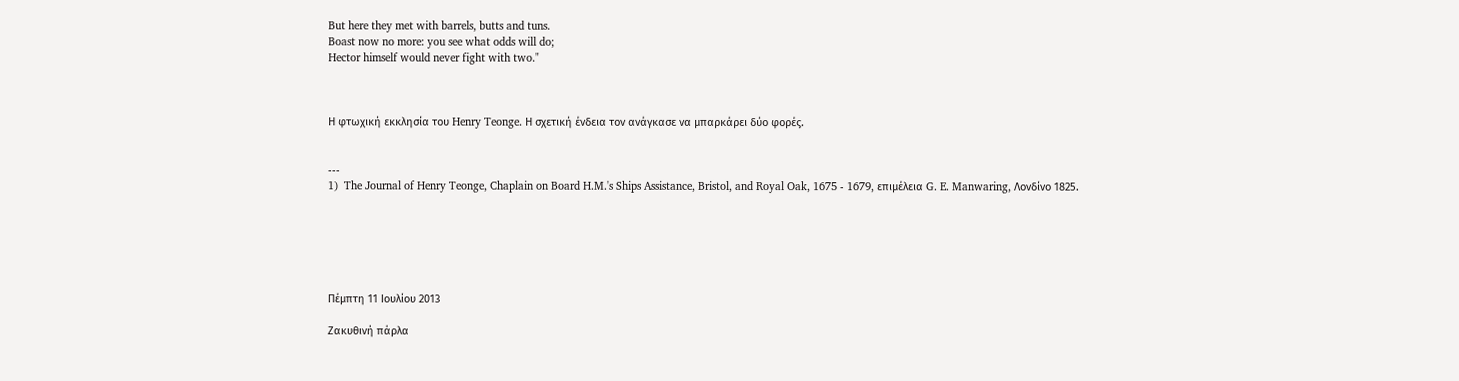But here they met with barrels, butts and tuns.
Boast now no more: you see what odds will do;
Hector himself would never fight with two."



Η φτωχική εκκλησία του Henry Teonge. Η σχετική ένδεια τον ανάγκασε να μπαρκάρει δύο φορές.


---
1)  The Journal of Henry Teonge, Chaplain on Board H.M.'s Ships Assistance, Bristol, and Royal Oak, 1675 - 1679, επιμέλεια G. E. Manwaring, Λονδίνο 1825.






Πέμπτη 11 Ιουλίου 2013

Ζακυθινή πάρλα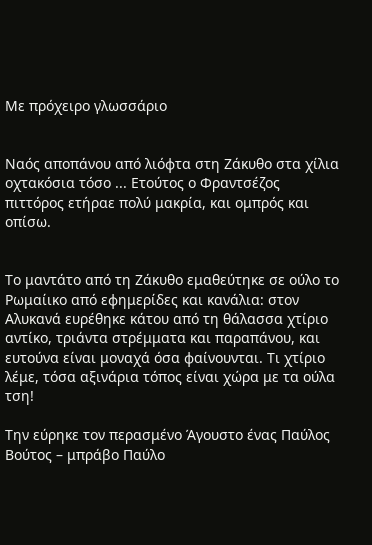Με πρόχειρο γλωσσάριο


Ναός αποπάνου από λιόφτα στη Ζάκυθο στα χίλια οχτακόσια τόσο ... Ετούτος ο Φραντσέζος πιττόρος ετήραε πολύ μακρία, και ομπρός και οπίσω.


Το μαντάτο από τη Ζάκυθο εμαθεύτηκε σε ούλο το Ρωμαίικο από εφημερίδες και κανάλια: στον Αλυκανά ευρέθηκε κάτου από τη θάλασσα χτίριο αντίκο, τριάντα στρέμματα και παραπάνου, και ευτούνα είναι μοναχά όσα φαίνουνται. Τι χτίριο λέμε, τόσα αξινάρια τόπος είναι χώρα με τα ούλα τση!

Την εύρηκε τον περασμένο Άγουστο ένας Παύλος Βούτος – μπράβο Παύλο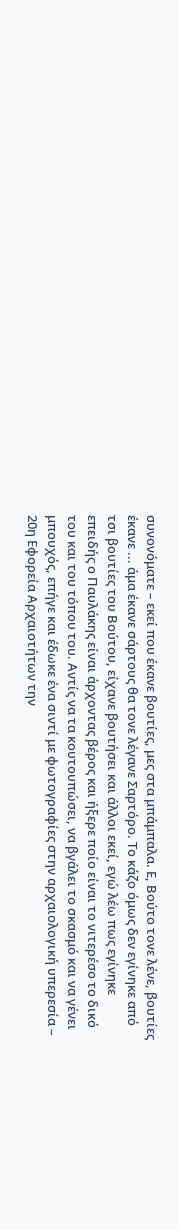συνονόματε – εκεί που έκανε βουτίες, μες στα μπάμπαλα. Ε, Βούτο τονε λένε, βουτίες έκανε ... άμα έκανε σάρτους θα τονε λέγανε Σαρτόρο. Το κάζο όμως δεν εγίνηκε από τσι βουτίες του Βούτου, είχανε βουτήσει και άλλοι εκεί, εγώ λέω πως εγίνηκε επειδής ο Παυλάκης είναι άρχοντας βέρος και ήξερε ποίο είναι το νιτερέσο το δικό του και του τόπου του. Αντίς να τα κουτουπώσει, να βγάλει το σκασμό και να γένει μπουχός, επήγε και έδωκε ένα σιντί με φωτογραφίες στην αρχαιολογική υπερεσία – 20η Εφορεία Αρχαιοτήτων την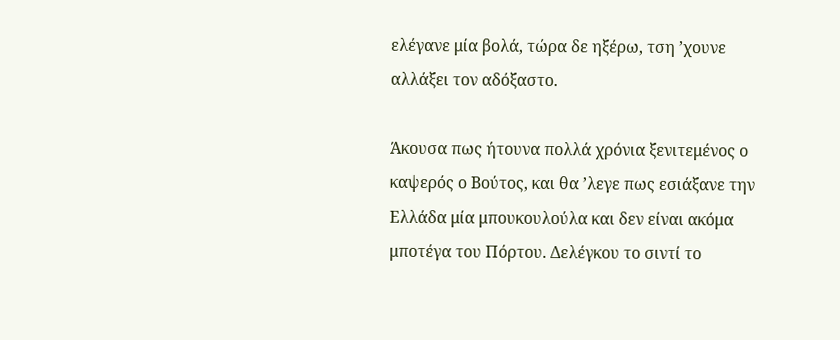ελέγανε μία βολά, τώρα δε ηξέρω, τση ’χουνε αλλάξει τον αδόξαστο.

Άκουσα πως ήτουνα πολλά χρόνια ξενιτεμένος ο καψερός ο Βούτος, και θα ’λεγε πως εσιάξανε την Ελλάδα μία μπουκουλούλα και δεν είναι ακόμα μποτέγα του Πόρτου. Δελέγκου το σιντί το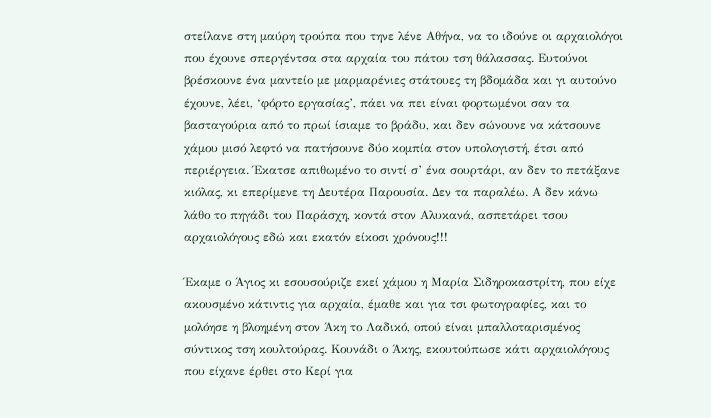στείλανε στη μαύρη τρούπα που τηνε λένε Αθήνα, να το ιδούνε οι αρχαιολόγοι που έχουνε σπεργέντσα στα αρχαία του πάτου τση θάλασσας. Ευτούνοι βρέσκουνε ένα μαντείο με μαρμαρένιες στάτουες τη βδομάδα και γι αυτούνο έχουνε, λέει, ‘φόρτο εργασίας’, πάει να πει είναι φορτωμένοι σαν τα βασταγούρια από το πρωί ίσιαμε το βράδυ, και δεν σώνουνε να κάτσουνε χάμου μισό λεφτό να πατήσουνε δύο κομπία στον υπολογιστή, έτσι από περιέργεια. Έκατσε απιθωμένο το σιντί σ’ ένα σουρτάρι, αν δεν το πετάξανε κιόλας, κι επερίμενε τη Δευτέρα Παρουσία. Δεν τα παραλέω. Α δεν κάνω λάθο το πηγάδι του Παράσχη, κοντά στον Αλυκανά, ασπετάρει τσου αρχαιολόγους εδώ και εκατόν είκοσι χρόνους!!!

Έκαμε ο Άγιος κι εσουσούριζε εκεί χάμου η Μαρία Σιδηροκαστρίτη, που είχε ακουσμένο κάτιντις για αρχαία, έμαθε και για τσι φωτογραφίες, και το μολόησε η βλοημένη στον Άκη το Λαδικό, οπού είναι μπαλλοταρισμένος σύντικος τση κουλτούρας. Κουνάδι ο Άκης, εκουτούπωσε κάτι αρχαιολόγους που είχανε έρθει στο Κερί για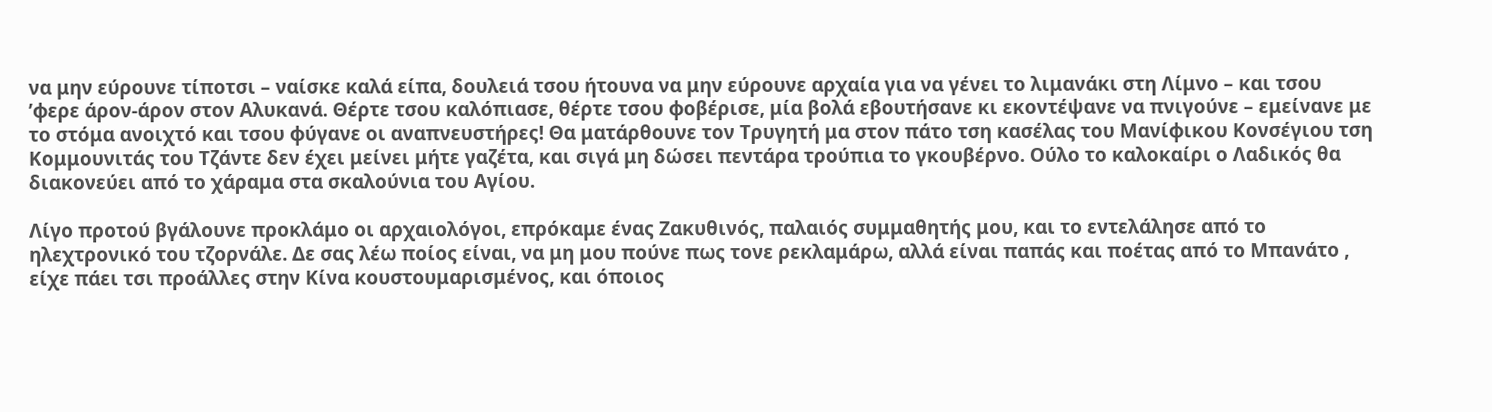να μην εύρουνε τίποτσι – ναίσκε καλά είπα, δουλειά τσου ήτουνα να μην εύρουνε αρχαία για να γένει το λιμανάκι στη Λίμνο – και τσου ’φερε άρον-άρον στον Αλυκανά. Θέρτε τσου καλόπιασε, θέρτε τσου φοβέρισε, μία βολά εβουτήσανε κι εκοντέψανε να πνιγούνε – εμείνανε με το στόμα ανοιχτό και τσου φύγανε οι αναπνευστήρες! Θα ματάρθουνε τον Τρυγητή μα στον πάτο τση κασέλας του Μανίφικου Κονσέγιου τση Κομμουνιτάς του Τζάντε δεν έχει μείνει μήτε γαζέτα, και σιγά μη δώσει πεντάρα τρούπια το γκουβέρνο. Ούλο το καλοκαίρι ο Λαδικός θα διακονεύει από το χάραμα στα σκαλούνια του Αγίου.

Λίγο προτού βγάλουνε προκλάμο οι αρχαιολόγοι, επρόκαμε ένας Ζακυθινός, παλαιός συμμαθητής μου, και το εντελάλησε από το ηλεχτρονικό του τζορνάλε. Δε σας λέω ποίος είναι, να μη μου πούνε πως τονε ρεκλαμάρω, αλλά είναι παπάς και ποέτας από το Μπανάτο , είχε πάει τσι προάλλες στην Κίνα κουστουμαρισμένος, και όποιος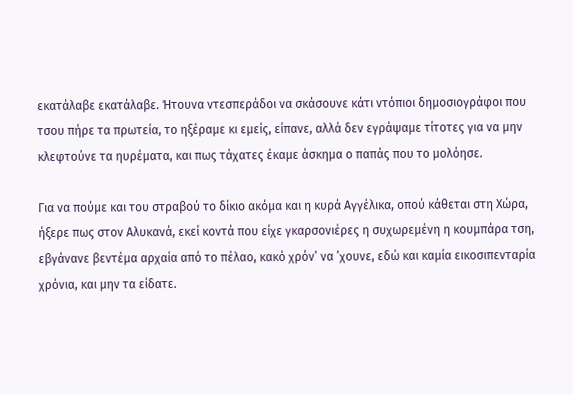εκατάλαβε εκατάλαβε. Ήτουνα ντεσπεράδοι να σκάσουνε κάτι ντόπιοι δημοσιογράφοι που τσου πήρε τα πρωτεία, το ηξέραμε κι εμείς, είπανε, αλλά δεν εγράψαμε τίτοτες για να μην κλεφτούνε τα ηυρέματα, και πως τάχατες έκαμε άσκημα ο παπάς που το μολόησε.

Για να πούμε και του στραβού το δίκιο ακόμα και η κυρά Αγγέλικα, οπού κάθεται στη Χώρα, ήξερε πως στον Αλυκανά, εκεί κοντά που είχε γκαρσονιέρες η συχωρεμένη η κουμπάρα τση, εβγάνανε βεντέμα αρχαία από το πέλαο, κακό χρόν’ να ’χουνε, εδώ και καμία εικοσιπενταρία χρόνια, και μην τα είδατε.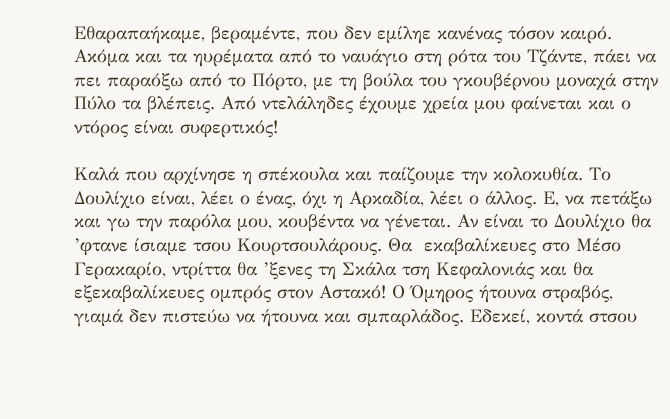Εθαραπαήκαμε, βεραμέντε, που δεν εμίληε κανένας τόσον καιρό. Ακόμα και τα ηυρέματα από το ναυάγιο στη ρότα του Τζάντε, πάει να πει παραόξω από το Πόρτο, με τη βούλα του γκουβέρνου μοναχά στην Πύλο τα βλέπεις. Από ντελάληδες έχουμε χρεία μου φαίνεται και ο ντόρος είναι συφερτικός!

Καλά που αρχίνησε η σπέκουλα και παίζουμε την κολοκυθία. Το Δουλίχιο είναι, λέει ο ένας, όχι η Αρκαδία, λέει ο άλλος. Ε, να πετάξω και γω την παρόλα μου, κουβέντα να γένεται. Αν είναι το Δουλίχιο θα ’φτανε ίσιαμε τσου Κουρτσουλάρους. Θα  εκαβαλίκευες στο Μέσο Γερακαρίο, ντρίττα θα ’ξενες τη Σκάλα τση Κεφαλονιάς και θα εξεκαβαλίκευες ομπρός στον Αστακό! Ο Όμηρος ήτουνα στραβός, γιαμά δεν πιστεύω να ήτουνα και σμπαρλάδος. Εδεκεί, κοντά στσου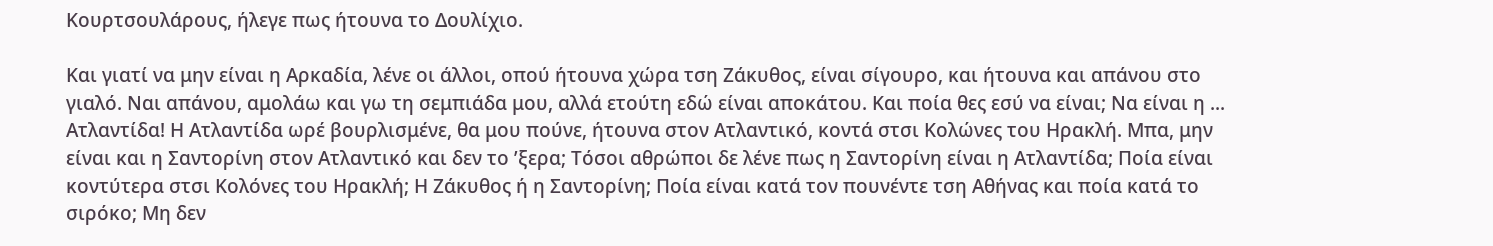Κουρτσουλάρους, ήλεγε πως ήτουνα το Δουλίχιο.

Και γιατί να μην είναι η Αρκαδία, λένε οι άλλοι, οπού ήτουνα χώρα τση Ζάκυθος, είναι σίγουρο, και ήτουνα και απάνου στο γιαλό. Ναι απάνου, αμολάω και γω τη σεμπιάδα μου, αλλά ετούτη εδώ είναι αποκάτου. Και ποία θες εσύ να είναι; Να είναι η ... Ατλαντίδα! Η Ατλαντίδα ωρέ βουρλισμένε, θα μου πούνε, ήτουνα στον Ατλαντικό, κοντά στσι Κολώνες του Ηρακλή. Μπα, μην είναι και η Σαντορίνη στον Ατλαντικό και δεν το ’ξερα; Τόσοι αθρώποι δε λένε πως η Σαντορίνη είναι η Ατλαντίδα; Ποία είναι κοντύτερα στσι Κολόνες του Ηρακλή; Η Ζάκυθος ή η Σαντορίνη; Ποία είναι κατά τον πουνέντε τση Αθήνας και ποία κατά το σιρόκο; Μη δεν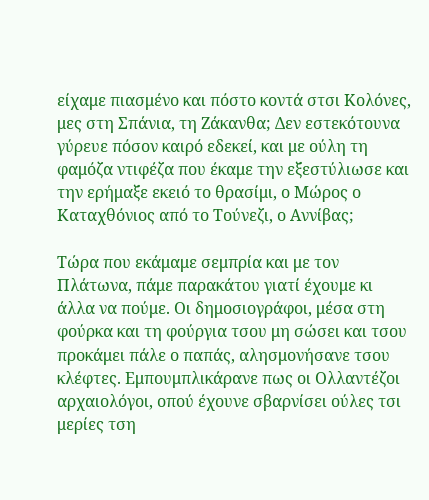είχαμε πιασμένο και πόστο κοντά στσι Κολόνες, μες στη Σπάνια, τη Ζάκανθα; Δεν εστεκότουνα γύρευε πόσον καιρό εδεκεί, και με ούλη τη φαμόζα ντιφέζα που έκαμε την εξεστύλιωσε και την ερήμαξε εκειό το θρασίμι, ο Μώρος ο Καταχθόνιος από το Τούνεζι, ο Αννίβας;

Τώρα που εκάμαμε σεμπρία και με τον Πλάτωνα, πάμε παρακάτου γιατί έχουμε κι άλλα να πούμε. Οι δημοσιογράφοι, μέσα στη φούρκα και τη φούργια τσου μη σώσει και τσου προκάμει πάλε ο παπάς, αλησμονήσανε τσου κλέφτες. Εμπουμπλικάρανε πως οι Ολλαντέζοι αρχαιολόγοι, οπού έχουνε σβαρνίσει ούλες τσι μερίες τση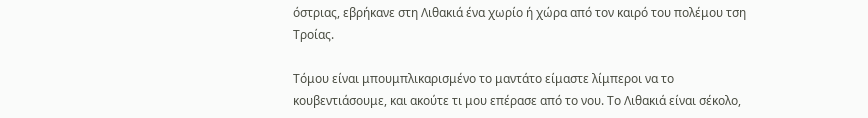όστριας, εβρήκανε στη Λιθακιά ένα χωρίο ή χώρα από τον καιρό του πολέμου τση Τροίας.

Τόμου είναι μπουμπλικαρισμένο το μαντάτο είμαστε λίμπεροι να το κουβεντιάσουμε, και ακούτε τι μου επέρασε από το νου. Tο Λιθακιά είναι σέκολο,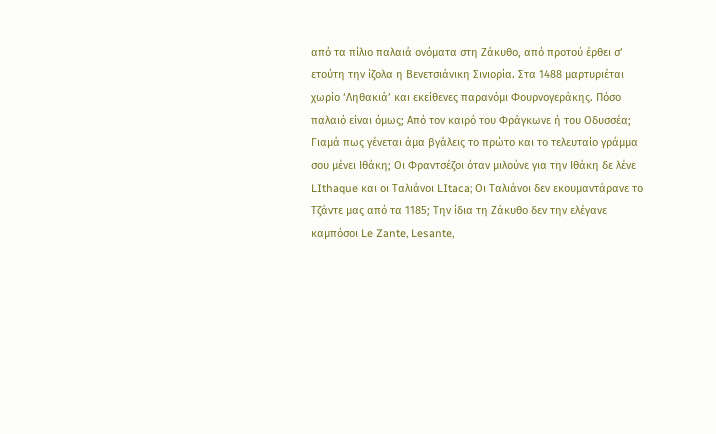από τα πίλιο παλαιά ονόματα στη Ζάκυθο, από προτού έρθει σ’ ετούτη την ίζολα η Βενετσιάνικη Σινιορία. Στα 1488 μαρτυριέται χωρίο ‘Ληθακιά’ και εκείθενες παρανόμι Φουρνογεράκης. Πόσο παλαιό είναι όμως; Από τον καιρό του Φράγκωνε ή του Οδυσσέα; Γιαμά πως γένεται άμα βγάλεις το πρώτο και το τελευταίο γράμμα σου μένει Ιθάκη; Οι Φραντσέζοι όταν μιλούνε για την Ιθάκη δε λένε LIthaque και οι Ταλιάνοι LItaca; Οι Ταλιάνοι δεν εκουμαντάρανε το Τζάντε μας από τα 1185; Την ίδια τη Ζάκυθο δεν την ελέγανε καμπόσοι Le Zante, Lesante,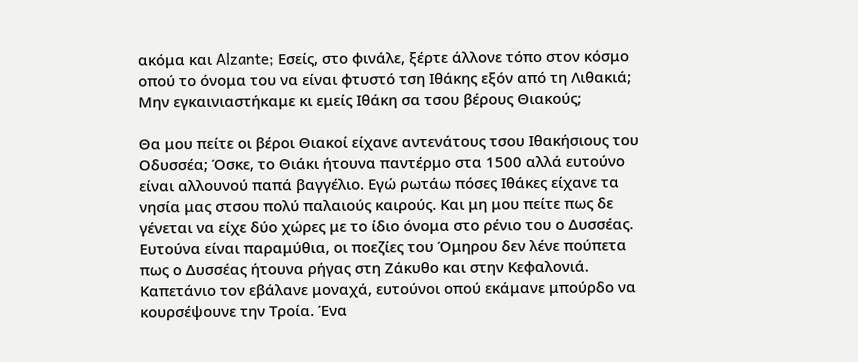ακόμα και Alzante; Εσείς, στο φινάλε, ξέρτε άλλονε τόπο στον κόσμο οπού το όνομα του να είναι φτυστό τση Ιθάκης εξόν από τη Λιθακιά; Μην εγκαινιαστήκαμε κι εμείς Ιθάκη σα τσου βέρους Θιακούς;

Θα μου πείτε οι βέροι Θιακοί είχανε αντενάτους τσου Ιθακήσιους του Οδυσσέα; Όσκε, το Θιάκι ήτουνα παντέρμο στα 1500 αλλά ευτούνο είναι αλλουνού παπά βαγγέλιο. Εγώ ρωτάω πόσες Ιθάκες είχανε τα νησία μας στσου πολύ παλαιούς καιρούς. Και μη μου πείτε πως δε γένεται να είχε δύο χώρες με το ίδιο όνομα στο ρένιο του ο Δυσσέας. Ευτούνα είναι παραμύθια, οι ποεζίες του Όμηρου δεν λένε πούπετα πως ο Δυσσέας ήτουνα ρήγας στη Ζάκυθο και στην Κεφαλονιά. Καπετάνιο τον εβάλανε μοναχά, ευτούνοι οπού εκάμανε μπούρδο να κουρσέψουνε την Τροία. Ένα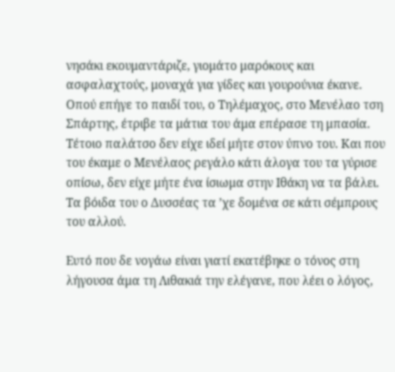νησάκι εκουμαντάριζε, γιομάτο μαρόκους και ασφαλαχτούς, μοναχά για γίδες και γουρούνια έκανε. Οπού επήγε το παιδί του, ο Τηλέμαχος, στο Μενέλαο τση Σπάρτης, έτριβε τα μάτια του άμα επέρασε τη μπασία. Τέτοιο παλάτσο δεν είχε ιδεί μήτε στον ύπνο του. Και που του έκαμε ο Μενέλαος ρεγάλο κάτι άλογα του τα γύρισε οπίσω, δεν είχε μήτε ένα ίσιωμα στην Ιθάκη να τα βάλει. Τα βόιδα του ο Δυσσέας τα ’χε δομένα σε κάτι σέμπρους του αλλού.

Ευτό που δε νογάω είναι γιατί εκατέβηκε ο τόνος στη λήγουσα άμα τη Λιθακιά την ελέγανε, που λέει ο λόγος,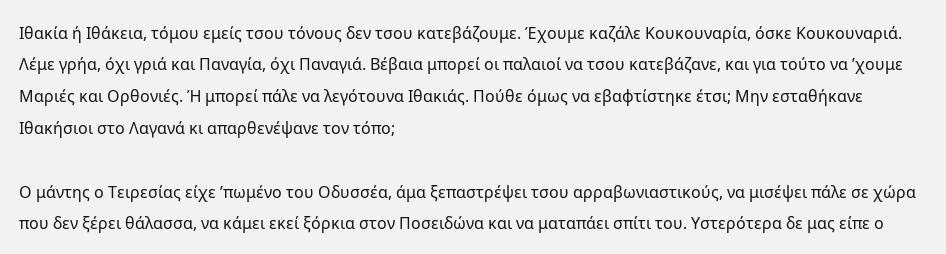Ιθακία ή Ιθάκεια, τόμου εμείς τσου τόνους δεν τσου κατεβάζουμε. Έχουμε καζάλε Κουκουναρία, όσκε Κουκουναριά. Λέμε γρήα, όχι γριά και Παναγία, όχι Παναγιά. Βέβαια μπορεί οι παλαιοί να τσου κατεβάζανε, και για τούτο να ’χουμε Μαριές και Ορθονιές. Ή μπορεί πάλε να λεγότουνα Ιθακιάς. Πούθε όμως να εβαφτίστηκε έτσι; Μην εσταθήκανε Ιθακήσιοι στο Λαγανά κι απαρθενέψανε τον τόπο;

Ο μάντης ο Τειρεσίας είχε ’πωμένο του Οδυσσέα, άμα ξεπαστρέψει τσου αρραβωνιαστικούς, να μισέψει πάλε σε χώρα που δεν ξέρει θάλασσα, να κάμει εκεί ξόρκια στον Ποσειδώνα και να ματαπάει σπίτι του. Υστερότερα δε μας είπε ο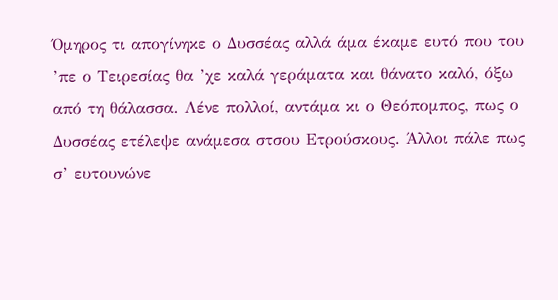Όμηρος τι απογίνηκε ο Δυσσέας αλλά άμα έκαμε ευτό που του ’πε ο Τειρεσίας θα ’χε καλά γεράματα και θάνατο καλό, όξω από τη θάλασσα. Λένε πολλοί, αντάμα κι ο Θεόπομπος, πως ο Δυσσέας ετέλεψε ανάμεσα στσου Ετρούσκους. Άλλοι πάλε πως σ’ ευτουνώνε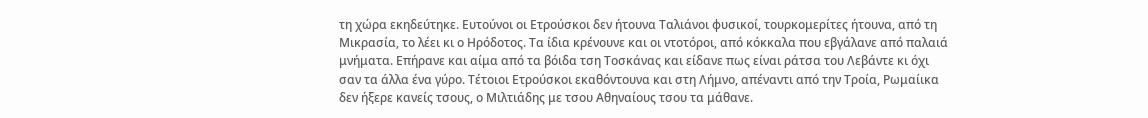τη χώρα εκηδεύτηκε. Ευτούνοι οι Ετρούσκοι δεν ήτουνα Ταλιάνοι φυσικοί, τουρκομερίτες ήτουνα, από τη Μικρασία, το λέει κι ο Ηρόδοτος. Τα ίδια κρένουνε και οι ντοτόροι, από κόκκαλα που εβγάλανε από παλαιά μνήματα. Επήρανε και αίμα από τα βόιδα τση Τοσκάνας και είδανε πως είναι ράτσα του Λεβάντε κι όχι σαν τα άλλα ένα γύρο. Τέτοιοι Ετρούσκοι εκαθόντουνα και στη Λήμνο, απέναντι από την Τροία, Ρωμαίικα δεν ήξερε κανείς τσους, ο Μιλτιάδης με τσου Αθηναίους τσου τα μάθανε.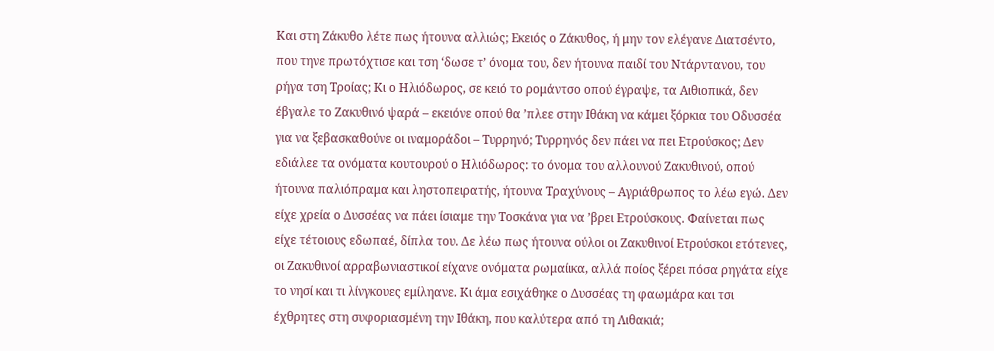Και στη Ζάκυθο λέτε πως ήτουνα αλλιώς; Εκειός ο Ζάκυθος, ή μην τον ελέγανε Διατσέντο, που τηνε πρωτόχτισε και τση ‘δωσε τ’ όνομα του, δεν ήτουνα παιδί του Ντάρντανου, του ρήγα τση Τροίας; Κι ο Ηλιόδωρος, σε κειό το ρομάντσο οπού έγραψε, τα Αιθιοπικά, δεν έβγαλε το Ζακυθινό ψαρά – εκειόνε οπού θα ’πλεε στην Ιθάκη να κάμει ξόρκια του Οδυσσέα για να ξεβασκαθούνε οι ιναμοράδοι – Τυρρηνό; Τυρρηνός δεν πάει να πει Ετρούσκος; Δεν εδιάλεε τα ονόματα κουτουρού ο Ηλιόδωρος: το όνομα του αλλουνού Ζακυθινού, οπού ήτουνα παλιόπραμα και ληστοπειρατής, ήτουνα Τραχύνους – Αγριάθρωπος το λέω εγώ. Δεν είχε χρεία ο Δυσσέας να πάει ίσιαμε την Τοσκάνα για να ’βρει Ετρούσκους. Φαίνεται πως είχε τέτοιους εδωπαέ, δίπλα του. Δε λέω πως ήτουνα ούλοι οι Ζακυθινοί Ετρούσκοι ετότενες, οι Ζακυθινοί αρραβωνιαστικοί είχανε ονόματα ρωμαίικα, αλλά ποίος ξέρει πόσα ρηγάτα είχε το νησί και τι λίνγκουες εμίληανε. Κι άμα εσιχάθηκε ο Δυσσέας τη φαωμάρα και τσι έχθρητες στη συφοριασμένη την Ιθάκη, που καλύτερα από τη Λιθακιά;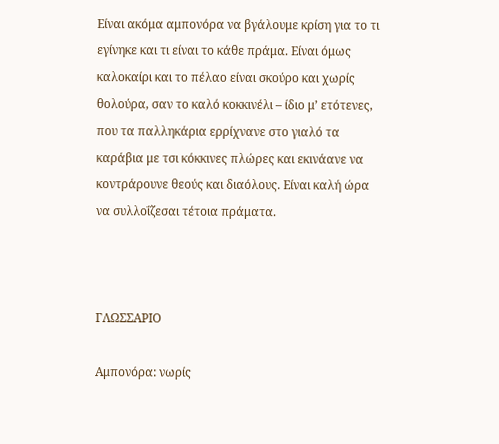Είναι ακόμα αμπονόρα να βγάλουμε κρίση για το τι εγίνηκε και τι είναι το κάθε πράμα. Είναι όμως καλοκαίρι και το πέλαο είναι σκούρο και χωρίς θολούρα, σαν το καλό κοκκινέλι – ίδιο μ’ ετότενες, που τα παλληκάρια ερρίχνανε στο γιαλό τα καράβια με τσι κόκκινες πλώρες και εκινάανε να κοντράρουνε θεούς και διαόλους. Είναι καλή ώρα να συλλοΐζεσαι τέτοια πράματα.



ΓΛΩΣΣΑΡΙΟ

Αμπονόρα: νωρίς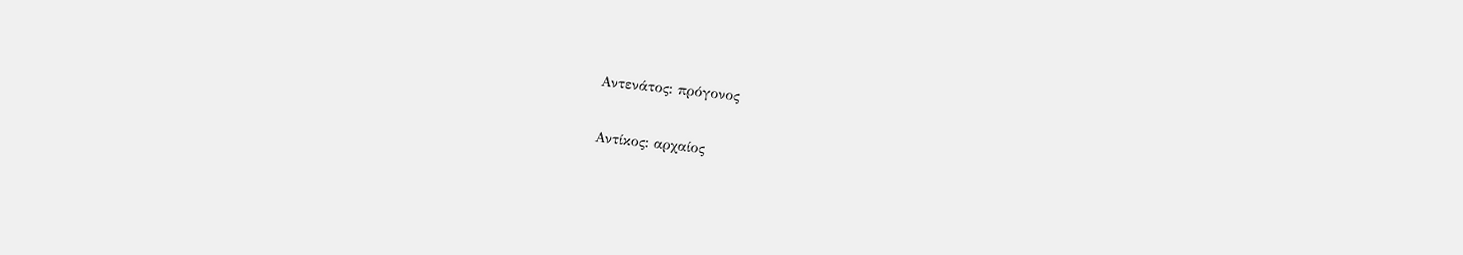Αντενάτος: πρόγονος

Αντίκος: αρχαίος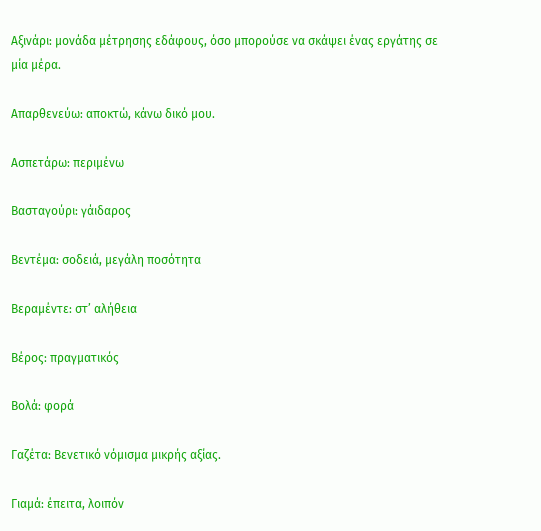Αξινάρι: μονάδα μέτρησης εδάφους, όσο μπορούσε να σκάψει ένας εργάτης σε μία μέρα.

Απαρθενεύω: αποκτώ, κάνω δικό μου.

Ασπετάρω: περιμένω

Βασταγούρι: γάιδαρος

Βεντέμα: σοδειά, μεγάλη ποσότητα

Βεραμέντε: στ’ αλήθεια

Βέρος: πραγματικός

Βολά: φορά

Γαζέτα: Βενετικό νόμισμα μικρής αξίας.

Γιαμά: έπειτα, λοιπόν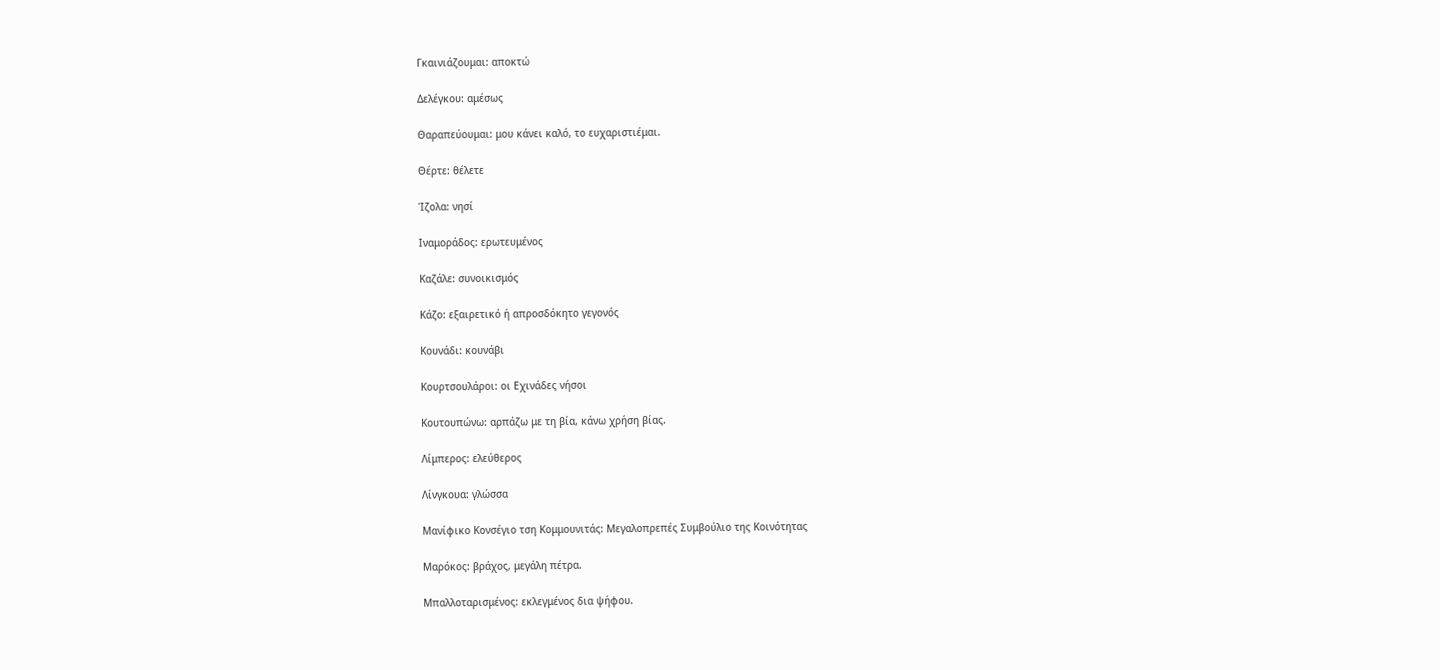Γκαινιάζουμαι: αποκτώ

Δελέγκου: αμέσως

Θαραπεύουμαι: μου κάνει καλό, το ευχαριστιέμαι.

Θέρτε: θέλετε

Ίζολα: νησί

Ιναμοράδος: ερωτευμένος

Καζάλε: συνοικισμός

Κάζο: εξαιρετικό ή απροσδόκητο γεγονός

Κουνάδι: κουνάβι

Κουρτσουλάροι: οι Εχινάδες νήσοι

Κουτουπώνω: αρπάζω με τη βία, κάνω χρήση βίας.

Λίμπερος: ελεύθερος

Λίνγκουα: γλώσσα

Μανίφικο Κονσέγιο τση Κομμουνιτάς: Μεγαλοπρεπές Συμβούλιο της Κοινότητας

Μαρόκος: βράχος, μεγάλη πέτρα.

Μπαλλοταρισμένος: εκλεγμένος δια ψήφου.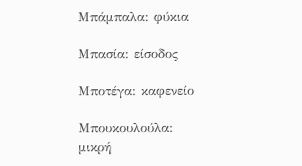Μπάμπαλα: φύκια

Μπασία: είσοδος

Μποτέγα: καφενείο

Μπουκουλούλα: μικρή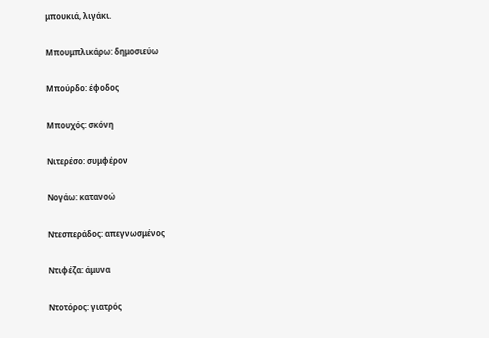μπουκιά, λιγάκι.

Μπουμπλικάρω: δημοσιεύω

Μπούρδο: έφοδος

Μπουχός: σκόνη

Νιτερέσο: συμφέρον

Νογάω: κατανοώ

Ντεσπεράδος: απεγνωσμένος

Ντιφέζα: άμυνα

Ντοτόρος: γιατρός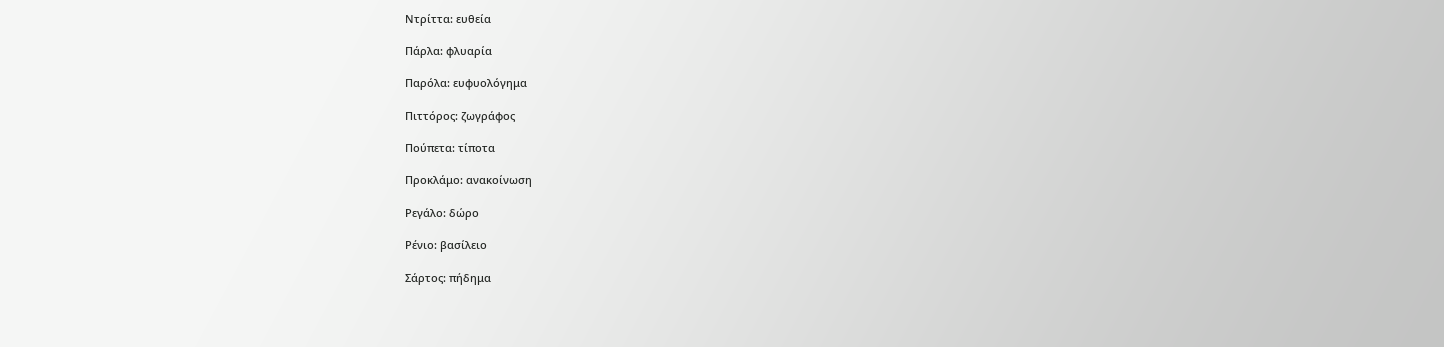Ντρίττα: ευθεία

Πάρλα: φλυαρία

Παρόλα: ευφυολόγημα

Πιττόρος: ζωγράφος

Πούπετα: τίποτα

Προκλάμο: ανακοίνωση

Ρεγάλο: δώρο

Ρένιο: βασίλειο

Σάρτος: πήδημα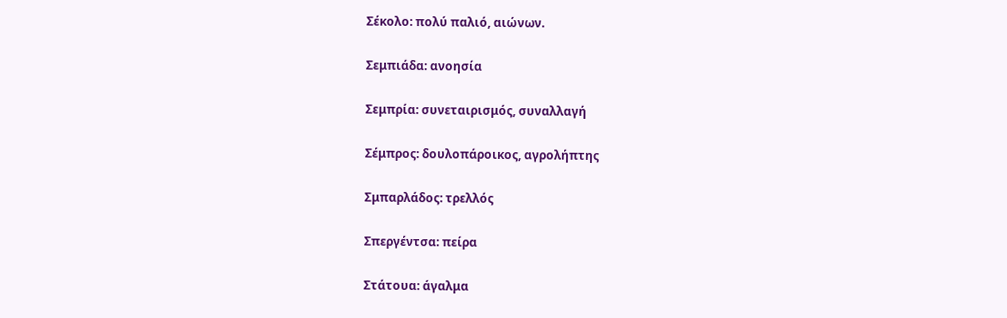Σέκολο: πολύ παλιό, αιώνων.

Σεμπιάδα: ανοησία

Σεμπρία: συνεταιρισμός, συναλλαγή

Σέμπρος: δουλοπάροικος, αγρολήπτης

Σμπαρλάδος: τρελλός

Σπεργέντσα: πείρα

Στάτουα: άγαλμα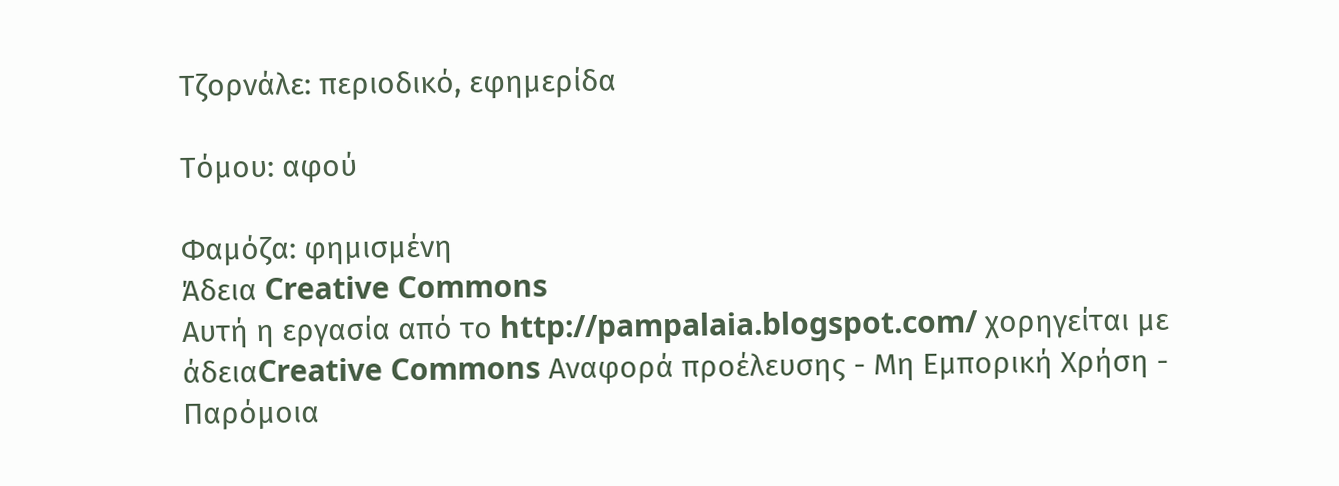Τζορνάλε: περιοδικό, εφημερίδα

Τόμου: αφού

Φαμόζα: φημισμένη
Άδεια Creative Commons
Αυτή η εργασία από το http://pampalaia.blogspot.com/ χορηγείται με άδειαCreative Commons Αναφορά προέλευσης - Μη Εμπορική Χρήση - Παρόμοια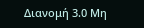Διανομή 3.0 Μη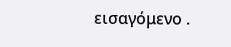εισαγόμενο .